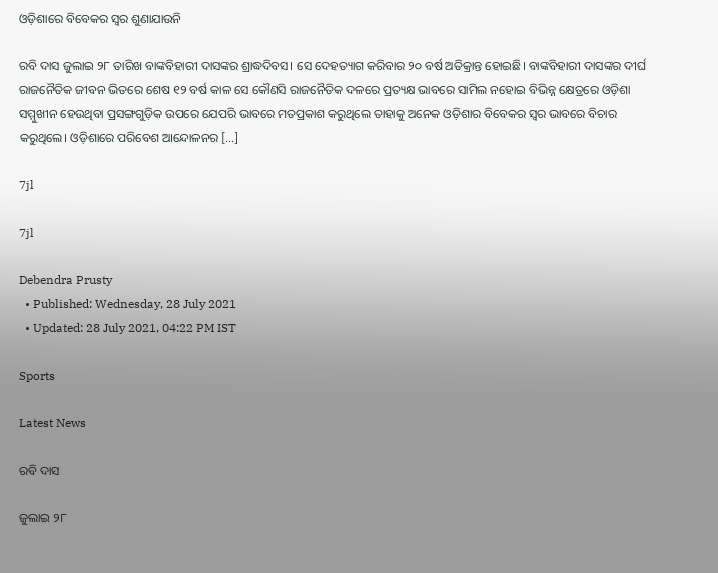ଓଡ଼ିଶାରେ ବିବେକର ସ୍ୱର ଶୁଣାଯାଉନି

ରବି ଦାସ ଜୁଲାଇ ୨୮ ତାରିଖ ବାଙ୍କବିହାରୀ ଦାସଙ୍କର ଶ୍ରାଦ୍ଧଦିବସ। ସେ ଦେହତ୍ୟାଗ କରିବାର ୨୦ ବର୍ଷ ଅତିକ୍ରାନ୍ତ ହୋଇଛି। ବାଙ୍କବିହାରୀ ଦାସଙ୍କର ଦୀର୍ଘ ରାଜନୈତିକ ଜୀବନ ଭିତରେ ଶେଷ ୧୨ ବର୍ଷ କାଳ ସେ କୌଣସି ରାଜନୈତିକ ଦଳରେ ପ୍ରତ୍ୟକ୍ଷ ଭାବରେ ସାମିଲ ନହୋଇ ବିଭିନ୍ନ କ୍ଷେତ୍ରରେ ଓଡ଼ିଶା ସମ୍ମୁଖୀନ ହେଉଥିବା ପ୍ରସଙ୍ଗଗୁଡ଼ିକ ଉପରେ ଯେପରି ଭାବରେ ମତପ୍ରକାଶ କରୁଥିଲେ ତାହାକୁ ଅନେକ ଓଡ଼ିଶାର ବିବେକର ସ୍ୱର ଭାବରେ ବିଚାର କରୁଥିଲେ। ଓଡ଼ିଶାରେ ପରିବେଶ ଆନ୍ଦୋଳନର […]

7jl

7jl

Debendra Prusty
  • Published: Wednesday, 28 July 2021
  • Updated: 28 July 2021, 04:22 PM IST

Sports

Latest News

ରବି ଦାସ

ଜୁଲାଇ ୨୮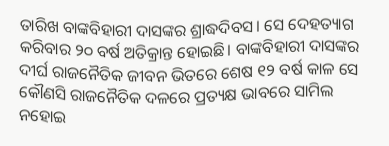ତାରିଖ ବାଙ୍କବିହାରୀ ଦାସଙ୍କର ଶ୍ରାଦ୍ଧଦିବସ। ସେ ଦେହତ୍ୟାଗ କରିବାର ୨୦ ବର୍ଷ ଅତିକ୍ରାନ୍ତ ହୋଇଛି। ବାଙ୍କବିହାରୀ ଦାସଙ୍କର ଦୀର୍ଘ ରାଜନୈତିକ ଜୀବନ ଭିତରେ ଶେଷ ୧୨ ବର୍ଷ କାଳ ସେ କୌଣସି ରାଜନୈତିକ ଦଳରେ ପ୍ରତ୍ୟକ୍ଷ ଭାବରେ ସାମିଲ ନହୋଇ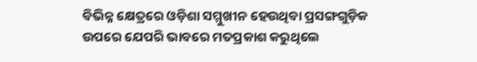ବିଭିନ୍ନ କ୍ଷେତ୍ରରେ ଓଡ଼ିଶା ସମ୍ମୁଖୀନ ହେଉଥିବା ପ୍ରସଙ୍ଗଗୁଡ଼ିକ ଉପରେ ଯେପରି ଭାବରେ ମତପ୍ରକାଶ କରୁଥିଲେ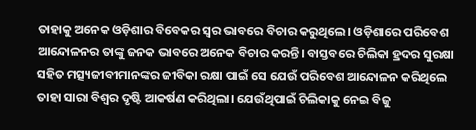ତାହାକୁ ଅନେକ ଓଡ଼ିଶାର ବିବେକର ସ୍ୱର ଭାବରେ ବିଚାର କରୁଥିଲେ। ଓଡ଼ିଶାରେ ପରିବେଶ ଆନ୍ଦୋଳନର ତାଙ୍କୁ ଜନକ ଭାବରେ ଅନେକ ବିଚାର କରନ୍ତି। ବାସ୍ତବରେ ଚିଲିକା ହ୍ରଦର ସୁରକ୍ଷା ସହିତ ମତ୍ସ୍ୟଜୀବୀମାନଙ୍କର ଜୀବିକା ରକ୍ଷା ପାଇଁ ସେ ଯେଉଁ ପରିବେଶ ଆନ୍ଦୋଳନ କରିଥିଲେ ତାହା ସାରା ବିଶ୍ୱର ଦୃଷ୍ଟି ଆକର୍ଷଣ କରିଥିଲା। ଯେଉଁଥିପାଇଁ ଚିଲିକାକୁ ନେଇ ବିଜୁ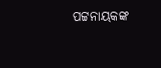ପଟ୍ଟନାୟକଙ୍କ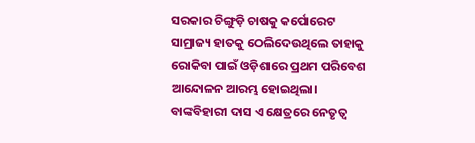ସରକାର ଚିଙ୍ଗୁଡ଼ି ଚାଷକୁ କର୍ପୋରେଟ ସାମ୍ରାଜ୍ୟ ହାତକୁ ଠେଲିଦେଉଥିଲେ ତାହାକୁ ରୋକିବା ପାଇଁ ଓଡ଼ିଶାରେ ପ୍ରଥମ ପରିବେଶ ଆନ୍ଦୋଳନ ଆରମ୍ଭ ହୋଇଥିଲା। ବାଙ୍କବିହାରୀ ଦାସ ଏ କ୍ଷେତ୍ରରେ ନେତୃତ୍ୱ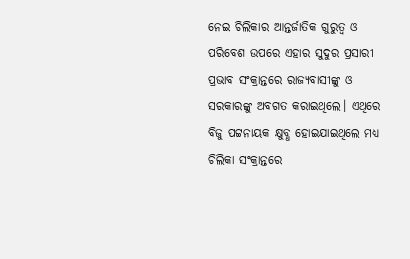ନେଇ ଚିଲିକାର ଆନ୍ତର୍ଜାତିକ ଗୁରୁତ୍ୱ ଓ ପରିବେଶ ଉପରେ ଏହାର ସୁଦୁର ପ୍ରସାରୀ ପ୍ରଭାବ ସଂକ୍ରାନ୍ତରେ ରାଜ୍ୟବାସୀଙ୍କୁ ଓ ସରକାରଙ୍କୁ ଅବଗତ କରାଇଥିଲେ। ଏଥିରେ ବିଜୁ ପଟ୍ଟନାୟକ କ୍ଷୁବ୍ଧ ହୋଇଯାଇଥିଲେ ମଧ୍ୟ ଚିଲିକା ସଂକ୍ରାନ୍ତରେ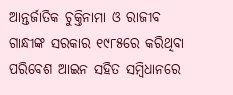ଆନ୍ତର୍ଜାତିକ ଚୁକ୍ତିନାମା ଓ ରାଜୀବ ଗାନ୍ଧୀଙ୍କ ସରକାର ୧୯୮୫ରେ କରିଥିବା ପରିବେଶ ଆଇନ ସହିତ ସମ୍ବିଧାନରେ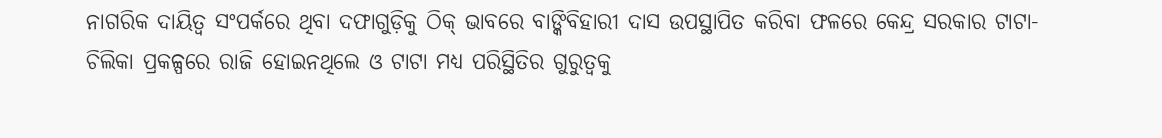ନାଗରିକ ଦାୟିତ୍ୱ ସଂପର୍କରେ ଥିବା ଦଫାଗୁଡ଼ିକୁ ଠିକ୍ ଭାବରେ ବାଙ୍କିବିହାରୀ ଦାସ ଉପସ୍ଥାପିତ କରିବା ଫଳରେ କେନ୍ଦ୍ର ସରକାର ଟାଟା-ଚିଲିକା ପ୍ରକଳ୍ପରେ ରାଜି ହୋଇନଥିଲେ ଓ ଟାଟା ମଧ୍ୟ ପରିସ୍ଥିତିର ଗୁରୁତ୍ୱକୁ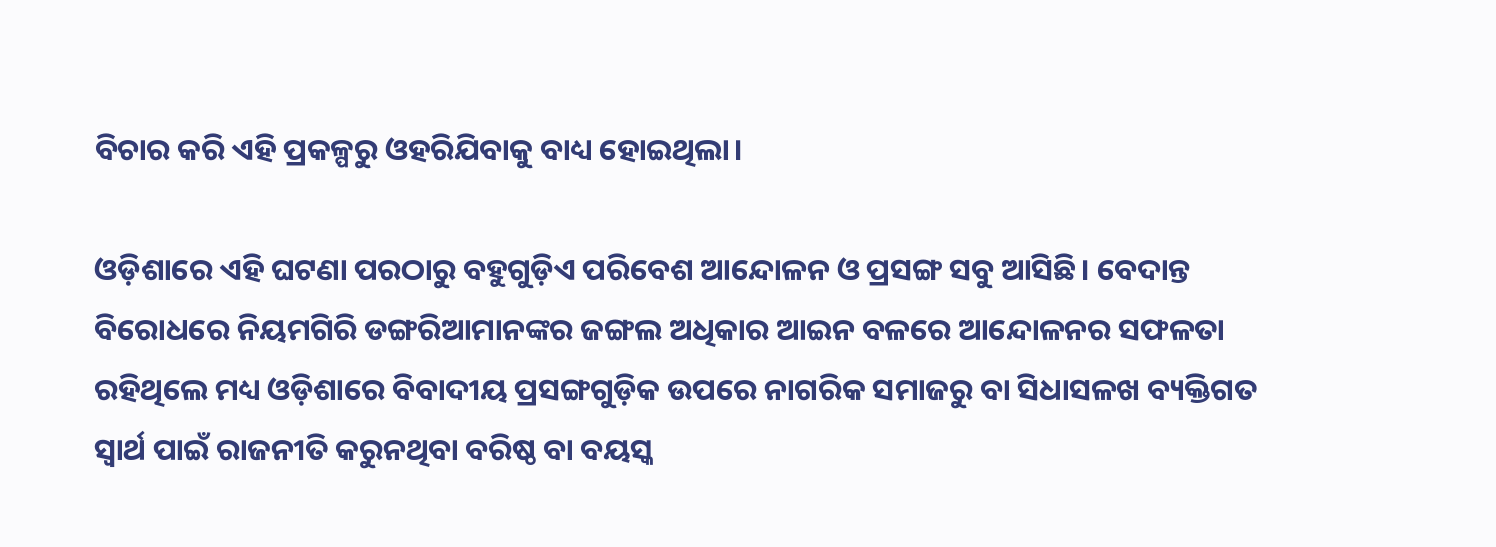ବିଚାର କରି ଏହି ପ୍ରକଳ୍ପରୁ ଓହରିଯିବାକୁ ବାଧ୍ୟ ହୋଇଥିଲା।

ଓଡ଼ିଶାରେ ଏହି ଘଟଣା ପରଠାରୁ ବହୁଗୁଡ଼ିଏ ପରିବେଶ ଆନ୍ଦୋଳନ ଓ ପ୍ରସଙ୍ଗ ସବୁ ଆସିଛି। ବେଦାନ୍ତ ବିରୋଧରେ ନିୟମଗିରି ଡଙ୍ଗରିଆମାନଙ୍କର ଜଙ୍ଗଲ ଅଧିକାର ଆଇନ ବଳରେ ଆନ୍ଦୋଳନର ସଫଳତା ରହିଥିଲେ ମଧ୍ୟ ଓଡ଼ିଶାରେ ବିବାଦୀୟ ପ୍ରସଙ୍ଗଗୁଡ଼ିକ ଉପରେ ନାଗରିକ ସମାଜରୁ ବା ସିଧାସଳଖ ବ୍ୟକ୍ତିଗତ ସ୍ୱାର୍ଥ ପାଇଁ ରାଜନୀତି କରୁନଥିବା ବରିଷ୍ଠ ବା ବୟସ୍କ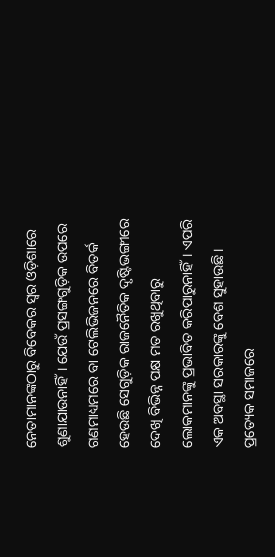ନେତାମାନଙ୍କଠାରୁ ବିବେକର ସ୍ୱର ଓଡ଼ିଶାରେ ଶୁଣାଯାଉନାହିଁ। ଯେଉଁ ପ୍ରସଙ୍ଗଗୁଡ଼ିକ ଉପରେ ଗଣମାଧ୍ୟମରେ ବା ଟେଲିଭିଜନରେ ବିତର୍କ ହେଉଛି ସେଗୁଡ଼ିକ ରାଜନୈତିକ ଦୃଷ୍ଟିଭଙ୍ଗୀରେ ଦେଖି ବିଭିନ୍ନ ପକ୍ଷ ମତ ରଖୁଥିବାରୁ ଲୋକମାନଙ୍କୁ ପ୍ରଭାବିତ କରିପାରୁନାହିଁ। ଏପରି ଏକ ଅବସ୍ଥା ସରକାରଙ୍କୁ ବେଶ ସୁହାଉଛି। ପ୍ରତ୍ୟେକ ସମାଜରେ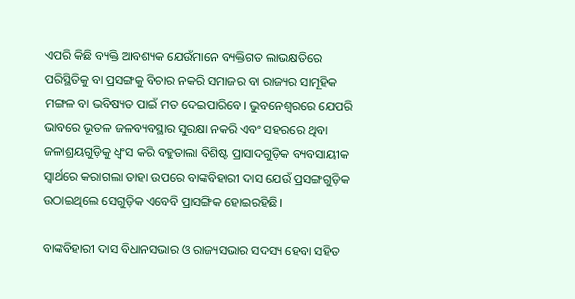ଏପରି କିଛି ବ୍ୟକ୍ତି ଆବଶ୍ୟକ ଯେଉଁମାନେ ବ୍ୟକ୍ତିଗତ ଲାଭକ୍ଷତିରେ ପରିସ୍ଥିତିକୁ ବା ପ୍ରସଙ୍ଗକୁ ବିଚାର ନକରି ସମାଜର ବା ରାଜ୍ୟର ସାମୂହିକ ମଙ୍ଗଳ ବା ଭବିଷ୍ୟତ ପାଇଁ ମତ ଦେଇପାରିବେ। ଭୁବନେଶ୍ୱରରେ ଯେପରି ଭାବରେ ଭୂତଳ ଜଳବ୍ୟବସ୍ଥାର ସୁରକ୍ଷା ନକରି ଏବଂ ସହରରେ ଥିବା ଜଳାଶ୍ରୟଗୁଡ଼ିକୁ ଧ୍ୱଂସ କରି ବହୁତାଲା ବିଶିଷ୍ଟ ପ୍ରାସାଦଗୁଡ଼ିକ ବ୍ୟବସାୟୀକ ସ୍ୱାର୍ଥରେ କରାଗଲା ତାହା ଉପରେ ବାଙ୍କବିହାରୀ ଦାସ ଯେଉଁ ପ୍ରସଙ୍ଗଗୁଡ଼ିକ ଉଠାଇଥିଲେ ସେଗୁଡ଼ିକ ଏବେବି ପ୍ରାସଙ୍ଗିକ ହୋଇରହିଛି।

ବାଙ୍କବିହାରୀ ଦାସ ବିଧାନସଭାର ଓ ରାଜ୍ୟସଭାର ସଦସ୍ୟ ହେବା ସହିତ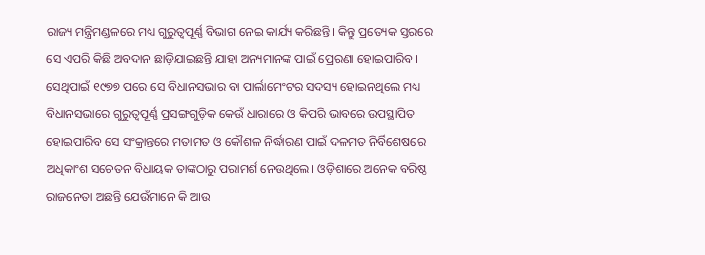ରାଜ୍ୟ ମନ୍ତ୍ରିମଣ୍ଡଳରେ ମଧ୍ୟ ଗୁରୁତ୍ୱପୂର୍ଣ୍ଣ ବିଭାଗ ନେଇ କାର୍ଯ୍ୟ କରିଛନ୍ତି। କିନ୍ତୁ ପ୍ରତ୍ୟେକ ସ୍ତରରେ ସେ ଏପରି କିଛି ଅବଦାନ ଛାଡ଼ିଯାଇଛନ୍ତି ଯାହା ଅନ୍ୟମାନଙ୍କ ପାଇଁ ପ୍ରେରଣା ହୋଇପାରିବ। ସେଥିପାଇଁ ୧୯୭୭ ପରେ ସେ ବିଧାନସଭାର ବା ପାର୍ଲାମେଂଟର ସଦସ୍ୟ ହୋଇନଥିଲେ ମଧ୍ୟ ବିଧାନସଭାରେ ଗୁରୁତ୍ୱପୂର୍ଣ୍ଣ ପ୍ରସଙ୍ଗଗୁଡ଼ିକ କେଉଁ ଧାରାରେ ଓ କିପରି ଭାବରେ ଉପସ୍ଥାପିତ ହୋଇପାରିବ ସେ ସଂକ୍ରାନ୍ତରେ ମତାମତ ଓ କୌଶଳ ନିର୍ଦ୍ଧାରଣ ପାଇଁ ଦଳମତ ନିର୍ବିଶେଷରେ ଅଧିକାଂଶ ସଚେତନ ବିଧାୟକ ତାଙ୍କଠାରୁ ପରାମର୍ଶ ନେଉଥିଲେ। ଓଡ଼ିଶାରେ ଅନେକ ବରିଷ୍ଠ ରାଜନେତା ଅଛନ୍ତି ଯେଉଁମାନେ କି ଆଉ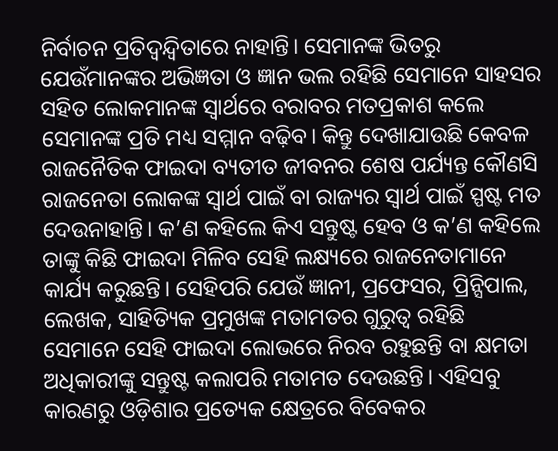ନିର୍ବାଚନ ପ୍ରତିଦ୍ୱନ୍ଦ୍ୱିତାରେ ନାହାନ୍ତି। ସେମାନଙ୍କ ଭିତରୁ ଯେଉଁମାନଙ୍କର ଅଭିଜ୍ଞତା ଓ ଜ୍ଞାନ ଭଲ ରହିଛି ସେମାନେ ସାହସର ସହିତ ଲୋକମାନଙ୍କ ସ୍ୱାର୍ଥରେ ବରାବର ମତପ୍ରକାଶ କଲେ ସେମାନଙ୍କ ପ୍ରତି ମଧ୍ୟ ସମ୍ମାନ ବଢ଼ିବ। କିନ୍ତୁ ଦେଖାଯାଉଛି କେବଳ ରାଜନୈତିକ ଫାଇଦା ବ୍ୟତୀତ ଜୀବନର ଶେଷ ପର୍ଯ୍ୟନ୍ତ କୌଣସି ରାଜନେତା ଲୋକଙ୍କ ସ୍ୱାର୍ଥ ପାଇଁ ବା ରାଜ୍ୟର ସ୍ୱାର୍ଥ ପାଇଁ ସ୍ପଷ୍ଟ ମତ ଦେଉନାହାନ୍ତି। କ’ଣ କହିଲେ କିଏ ସନ୍ତୁଷ୍ଟ ହେବ ଓ କ’ଣ କହିଲେ ତାଙ୍କୁ କିଛି ଫାଇଦା ମିଳିବ ସେହି ଲକ୍ଷ୍ୟରେ ରାଜନେତାମାନେ କାର୍ଯ୍ୟ କରୁଛନ୍ତି। ସେହିପରି ଯେଉଁ ଜ୍ଞାନୀ, ପ୍ରଫେସର, ପ୍ରିନ୍ସିପାଲ, ଲେଖକ, ସାହିତ୍ୟିକ ପ୍ରମୁଖଙ୍କ ମତାମତର ଗୁରୁତ୍ୱ ରହିଛି ସେମାନେ ସେହି ଫାଇଦା ଲୋଭରେ ନିରବ ରହୁଛନ୍ତି ବା କ୍ଷମତା ଅଧିକାରୀଙ୍କୁ ସନ୍ତୁଷ୍ଟ କଲାପରି ମତାମତ ଦେଉଛନ୍ତି। ଏହିସବୁ କାରଣରୁ ଓଡ଼ିଶାର ପ୍ରତ୍ୟେକ କ୍ଷେତ୍ରରେ ବିବେକର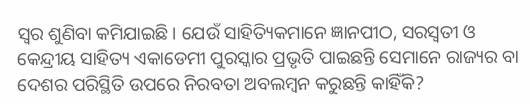ସ୍ୱର ଶୁଣିବା କମିଯାଇଛି। ଯେଉଁ ସାହିତ୍ୟିକମାନେ ଜ୍ଞାନପୀଠ, ସରସ୍ୱତୀ ଓ କେନ୍ଦ୍ରୀୟ ସାହିତ୍ୟ ଏକାଡେମୀ ପୁରସ୍କାର ପ୍ରଭୃତି ପାଇଛନ୍ତି ସେମାନେ ରାଜ୍ୟର ବା ଦେଶର ପରିସ୍ଥିତି ଉପରେ ନିରବତା ଅବଲମ୍ବନ କରୁଛନ୍ତି କାହିଁକି?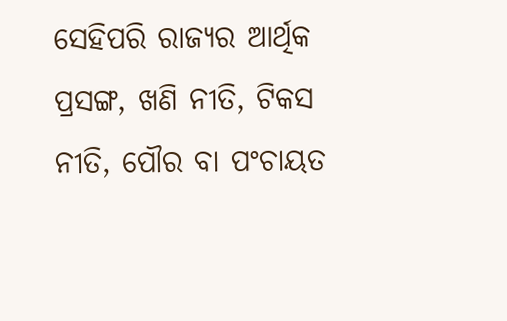ସେହିପରି ରାଜ୍ୟର ଆର୍ଥିକ ପ୍ରସଙ୍ଗ, ଖଣି ନୀତି, ଟିକସ ନୀତି, ପୌର ବା ପଂଚାୟତ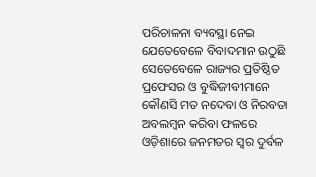ପରିଚାଳନା ବ୍ୟବସ୍ଥା ନେଇ ଯେତେବେଳେ ବିବାଦମାନ ଉଠୁଛି ସେତେବେଳେ ରାଜ୍ୟର ପ୍ରତିଷ୍ଠିତ ପ୍ରଫେସର ଓ ବୁଦ୍ଧିଜୀବୀମାନେ କୌଣସି ମତ ନଦେବା ଓ ନିରବତା ଅବଲମ୍ବନ କରିବା ଫଳରେ ଓଡ଼ିଶାରେ ଜନମତର ସ୍ୱର ଦୁର୍ବଳ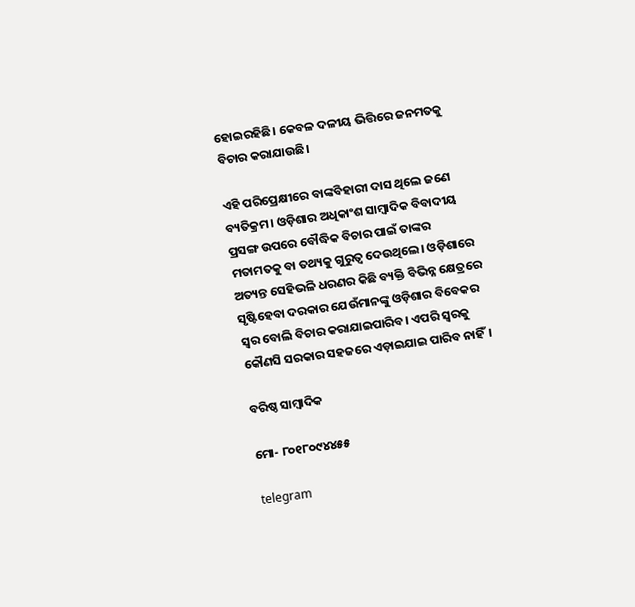ହୋଇରହିଛି। କେବଳ ଦଳୀୟ ଭିତ୍ତିରେ ଜନମତକୁ ବିଚାର କରାଯାଉଛି।

ଏହି ପରିପ୍ରେକ୍ଷୀରେ ବାଙ୍କବିହାରୀ ଦାସ ଥିଲେ ଜଣେ ବ୍ୟତିକ୍ରମ। ଓଡ଼ିଶାର ଅଧିକାଂଶ ସାମ୍ବାଦିକ ବିବାଦୀୟ ପ୍ରସଙ୍ଗ ଉପରେ ବୌଦ୍ଧିକ ବିଚାର ପାଇଁ ତାଙ୍କର ମତାମତକୁ ବା ତଥ୍ୟକୁ ଗୁରୁତ୍ୱ ଦେଉଥିଲେ। ଓଡ଼ିଶାରେ ଅତ୍ୟନ୍ତ ସେହିଭଳି ଧରଣର କିଛି ବ୍ୟକ୍ତି ବିଭିନ୍ନ କ୍ଷେତ୍ରରେ ସୃଷ୍ଟିହେବା ଦରକାର ଯେଉଁମାନଙ୍କୁ ଓଡ଼ିଶାର ବିବେକର ସ୍ୱର ବୋଲି ବିଚାର କରାଯାଇପାରିବ। ଏପରି ସ୍ୱରକୁ କୌଣସି ସରକାର ସହଜରେ ଏଡ଼ାଇଯାଇ ପାରିବ ନାହିଁ।

ବରିଷ୍ଠ ସାମ୍ବାଦିକ

ମୋ- ୮୦୧୮୦୯୪୪୫୫

telegram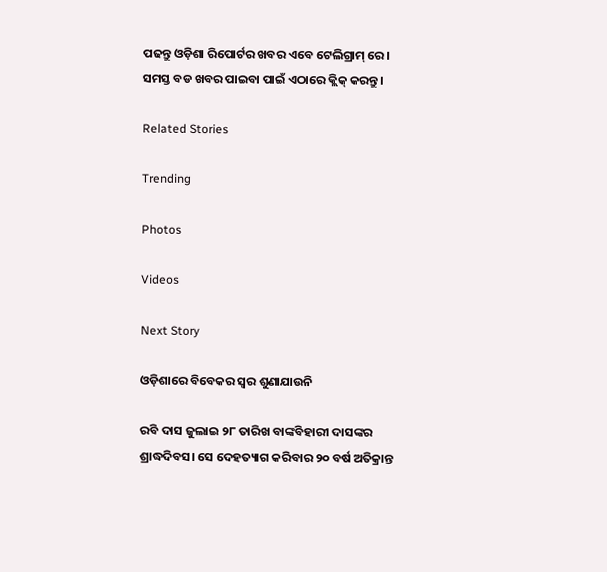ପଢନ୍ତୁ ଓଡ଼ିଶା ରିପୋର୍ଟର ଖବର ଏବେ ଟେଲିଗ୍ରାମ୍ ରେ। ସମସ୍ତ ବଡ ଖବର ପାଇବା ପାଇଁ ଏଠାରେ କ୍ଲିକ୍ କରନ୍ତୁ।

Related Stories

Trending

Photos

Videos

Next Story

ଓଡ଼ିଶାରେ ବିବେକର ସ୍ୱର ଶୁଣାଯାଉନି

ରବି ଦାସ ଜୁଲାଇ ୨୮ ତାରିଖ ବାଙ୍କବିହାରୀ ଦାସଙ୍କର ଶ୍ରାଦ୍ଧଦିବସ। ସେ ଦେହତ୍ୟାଗ କରିବାର ୨୦ ବର୍ଷ ଅତିକ୍ରାନ୍ତ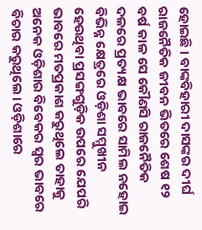ହୋଇଛି। ବାଙ୍କବିହାରୀ ଦାସଙ୍କର ଦୀର୍ଘ ରାଜନୈତିକ ଜୀବନ ଭିତରେ ଶେଷ ୧୨ ବର୍ଷ କାଳ ସେ କୌଣସି ରାଜନୈତିକ ଦଳରେ ପ୍ରତ୍ୟକ୍ଷ ଭାବରେ ସାମିଲ ନହୋଇ ବିଭିନ୍ନ କ୍ଷେତ୍ରରେ ଓଡ଼ିଶା ସମ୍ମୁଖୀନ ହେଉଥିବା ପ୍ରସଙ୍ଗଗୁଡ଼ିକ ଉପରେ ଯେପରି ଭାବରେ ମତପ୍ରକାଶ କରୁଥିଲେ ତାହାକୁ ଅନେକ ଓଡ଼ିଶାର ବିବେକର ସ୍ୱର ଭାବରେ ବିଚାର କରୁଥିଲେ। ଓଡ଼ିଶାରେ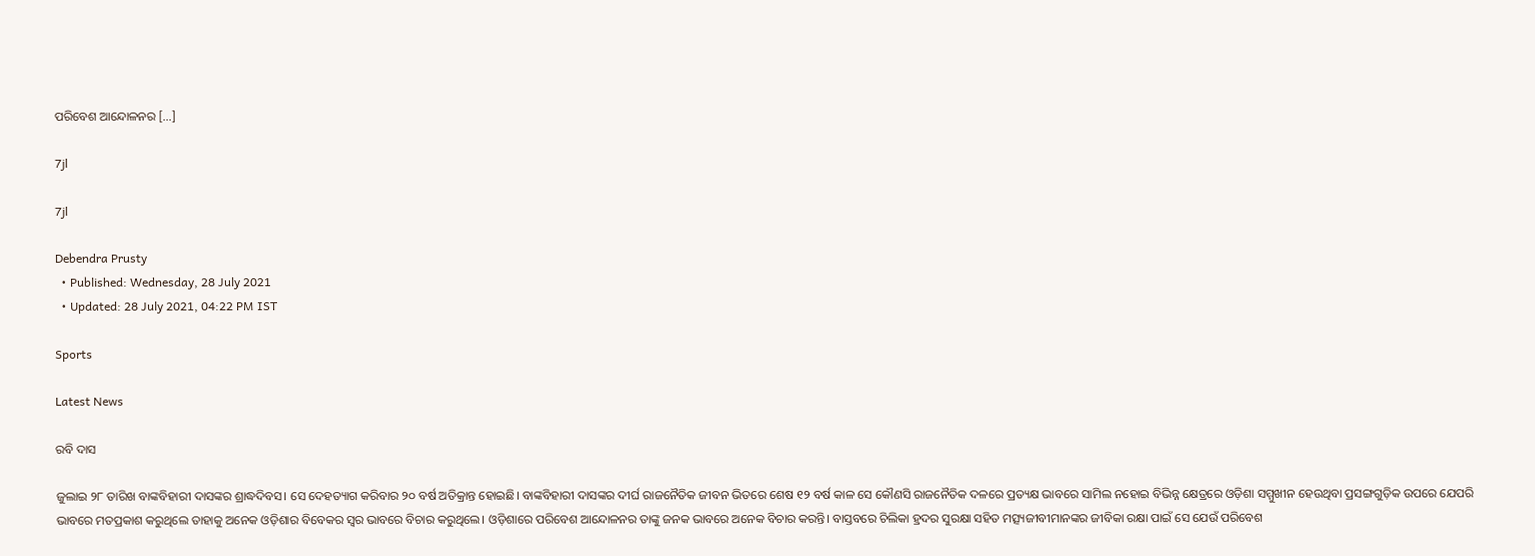ପରିବେଶ ଆନ୍ଦୋଳନର […]

7jl

7jl

Debendra Prusty
  • Published: Wednesday, 28 July 2021
  • Updated: 28 July 2021, 04:22 PM IST

Sports

Latest News

ରବି ଦାସ

ଜୁଲାଇ ୨୮ ତାରିଖ ବାଙ୍କବିହାରୀ ଦାସଙ୍କର ଶ୍ରାଦ୍ଧଦିବସ। ସେ ଦେହତ୍ୟାଗ କରିବାର ୨୦ ବର୍ଷ ଅତିକ୍ରାନ୍ତ ହୋଇଛି। ବାଙ୍କବିହାରୀ ଦାସଙ୍କର ଦୀର୍ଘ ରାଜନୈତିକ ଜୀବନ ଭିତରେ ଶେଷ ୧୨ ବର୍ଷ କାଳ ସେ କୌଣସି ରାଜନୈତିକ ଦଳରେ ପ୍ରତ୍ୟକ୍ଷ ଭାବରେ ସାମିଲ ନହୋଇ ବିଭିନ୍ନ କ୍ଷେତ୍ରରେ ଓଡ଼ିଶା ସମ୍ମୁଖୀନ ହେଉଥିବା ପ୍ରସଙ୍ଗଗୁଡ଼ିକ ଉପରେ ଯେପରି ଭାବରେ ମତପ୍ରକାଶ କରୁଥିଲେ ତାହାକୁ ଅନେକ ଓଡ଼ିଶାର ବିବେକର ସ୍ୱର ଭାବରେ ବିଚାର କରୁଥିଲେ। ଓଡ଼ିଶାରେ ପରିବେଶ ଆନ୍ଦୋଳନର ତାଙ୍କୁ ଜନକ ଭାବରେ ଅନେକ ବିଚାର କରନ୍ତି। ବାସ୍ତବରେ ଚିଲିକା ହ୍ରଦର ସୁରକ୍ଷା ସହିତ ମତ୍ସ୍ୟଜୀବୀମାନଙ୍କର ଜୀବିକା ରକ୍ଷା ପାଇଁ ସେ ଯେଉଁ ପରିବେଶ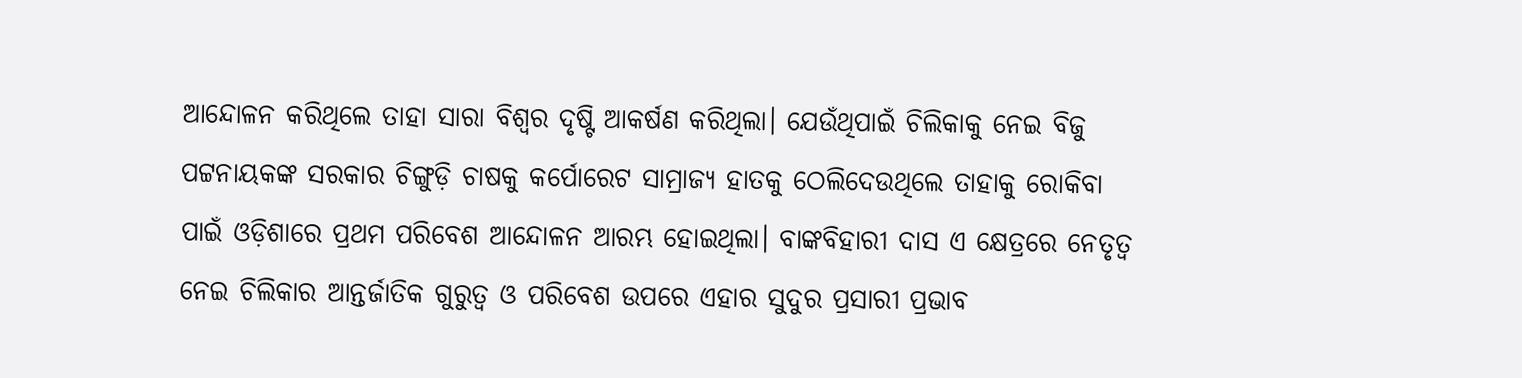ଆନ୍ଦୋଳନ କରିଥିଲେ ତାହା ସାରା ବିଶ୍ୱର ଦୃଷ୍ଟି ଆକର୍ଷଣ କରିଥିଲା। ଯେଉଁଥିପାଇଁ ଚିଲିକାକୁ ନେଇ ବିଜୁ ପଟ୍ଟନାୟକଙ୍କ ସରକାର ଚିଙ୍ଗୁଡ଼ି ଚାଷକୁ କର୍ପୋରେଟ ସାମ୍ରାଜ୍ୟ ହାତକୁ ଠେଲିଦେଉଥିଲେ ତାହାକୁ ରୋକିବା ପାଇଁ ଓଡ଼ିଶାରେ ପ୍ରଥମ ପରିବେଶ ଆନ୍ଦୋଳନ ଆରମ୍ଭ ହୋଇଥିଲା। ବାଙ୍କବିହାରୀ ଦାସ ଏ କ୍ଷେତ୍ରରେ ନେତୃତ୍ୱ ନେଇ ଚିଲିକାର ଆନ୍ତର୍ଜାତିକ ଗୁରୁତ୍ୱ ଓ ପରିବେଶ ଉପରେ ଏହାର ସୁଦୁର ପ୍ରସାରୀ ପ୍ରଭାବ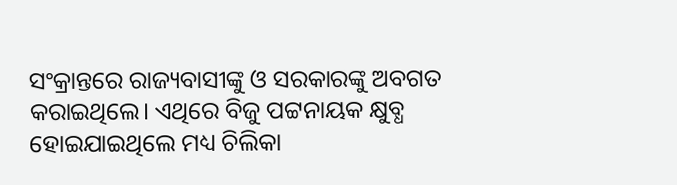ସଂକ୍ରାନ୍ତରେ ରାଜ୍ୟବାସୀଙ୍କୁ ଓ ସରକାରଙ୍କୁ ଅବଗତ କରାଇଥିଲେ। ଏଥିରେ ବିଜୁ ପଟ୍ଟନାୟକ କ୍ଷୁବ୍ଧ ହୋଇଯାଇଥିଲେ ମଧ୍ୟ ଚିଲିକା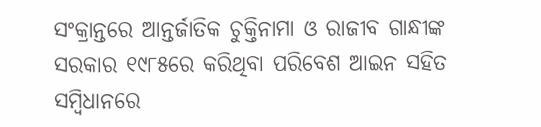ସଂକ୍ରାନ୍ତରେ ଆନ୍ତର୍ଜାତିକ ଚୁକ୍ତିନାମା ଓ ରାଜୀବ ଗାନ୍ଧୀଙ୍କ ସରକାର ୧୯୮୫ରେ କରିଥିବା ପରିବେଶ ଆଇନ ସହିତ ସମ୍ବିଧାନରେ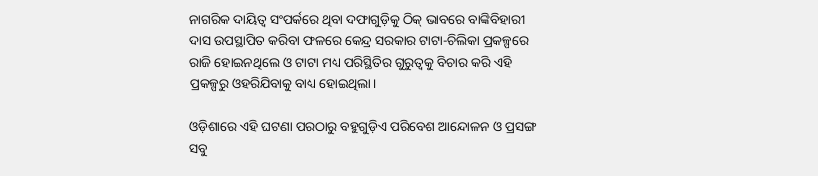ନାଗରିକ ଦାୟିତ୍ୱ ସଂପର୍କରେ ଥିବା ଦଫାଗୁଡ଼ିକୁ ଠିକ୍ ଭାବରେ ବାଙ୍କିବିହାରୀ ଦାସ ଉପସ୍ଥାପିତ କରିବା ଫଳରେ କେନ୍ଦ୍ର ସରକାର ଟାଟା-ଚିଲିକା ପ୍ରକଳ୍ପରେ ରାଜି ହୋଇନଥିଲେ ଓ ଟାଟା ମଧ୍ୟ ପରିସ୍ଥିତିର ଗୁରୁତ୍ୱକୁ ବିଚାର କରି ଏହି ପ୍ରକଳ୍ପରୁ ଓହରିଯିବାକୁ ବାଧ୍ୟ ହୋଇଥିଲା।

ଓଡ଼ିଶାରେ ଏହି ଘଟଣା ପରଠାରୁ ବହୁଗୁଡ଼ିଏ ପରିବେଶ ଆନ୍ଦୋଳନ ଓ ପ୍ରସଙ୍ଗ ସବୁ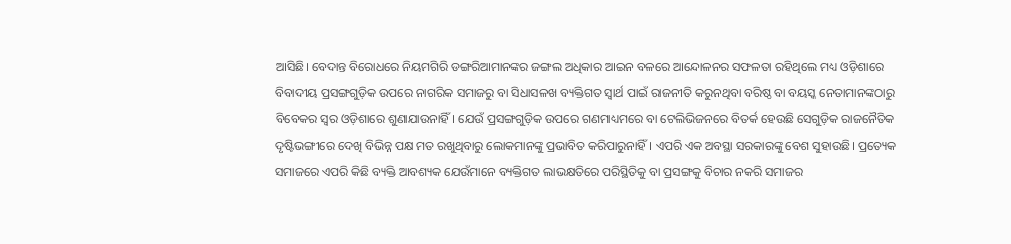ଆସିଛି। ବେଦାନ୍ତ ବିରୋଧରେ ନିୟମଗିରି ଡଙ୍ଗରିଆମାନଙ୍କର ଜଙ୍ଗଲ ଅଧିକାର ଆଇନ ବଳରେ ଆନ୍ଦୋଳନର ସଫଳତା ରହିଥିଲେ ମଧ୍ୟ ଓଡ଼ିଶାରେ ବିବାଦୀୟ ପ୍ରସଙ୍ଗଗୁଡ଼ିକ ଉପରେ ନାଗରିକ ସମାଜରୁ ବା ସିଧାସଳଖ ବ୍ୟକ୍ତିଗତ ସ୍ୱାର୍ଥ ପାଇଁ ରାଜନୀତି କରୁନଥିବା ବରିଷ୍ଠ ବା ବୟସ୍କ ନେତାମାନଙ୍କଠାରୁ ବିବେକର ସ୍ୱର ଓଡ଼ିଶାରେ ଶୁଣାଯାଉନାହିଁ। ଯେଉଁ ପ୍ରସଙ୍ଗଗୁଡ଼ିକ ଉପରେ ଗଣମାଧ୍ୟମରେ ବା ଟେଲିଭିଜନରେ ବିତର୍କ ହେଉଛି ସେଗୁଡ଼ିକ ରାଜନୈତିକ ଦୃଷ୍ଟିଭଙ୍ଗୀରେ ଦେଖି ବିଭିନ୍ନ ପକ୍ଷ ମତ ରଖୁଥିବାରୁ ଲୋକମାନଙ୍କୁ ପ୍ରଭାବିତ କରିପାରୁନାହିଁ। ଏପରି ଏକ ଅବସ୍ଥା ସରକାରଙ୍କୁ ବେଶ ସୁହାଉଛି। ପ୍ରତ୍ୟେକ ସମାଜରେ ଏପରି କିଛି ବ୍ୟକ୍ତି ଆବଶ୍ୟକ ଯେଉଁମାନେ ବ୍ୟକ୍ତିଗତ ଲାଭକ୍ଷତିରେ ପରିସ୍ଥିତିକୁ ବା ପ୍ରସଙ୍ଗକୁ ବିଚାର ନକରି ସମାଜର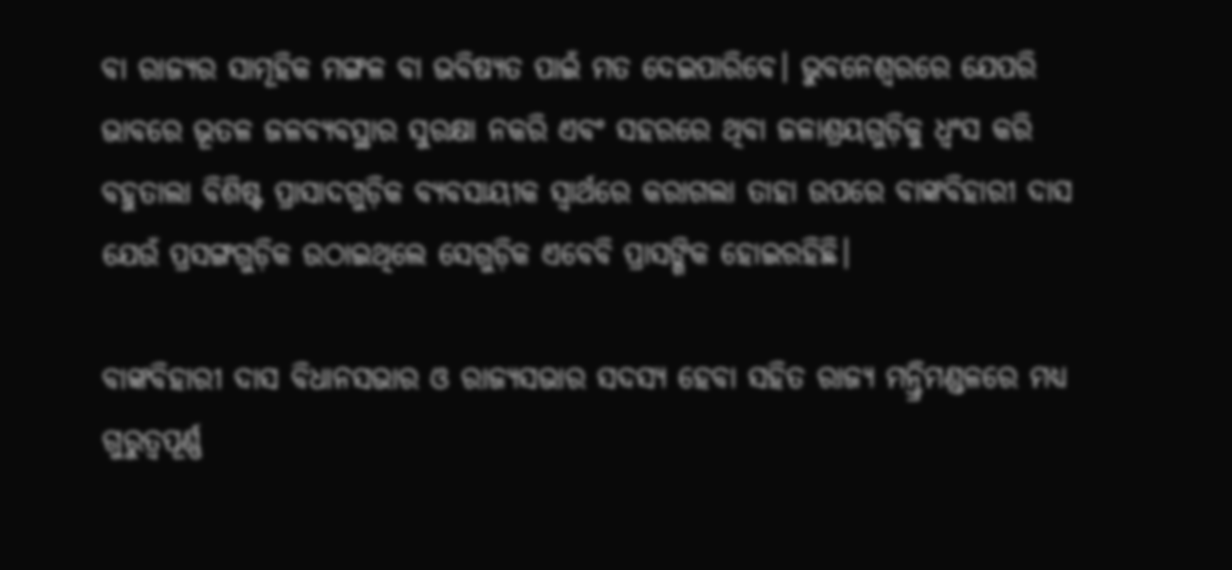ବା ରାଜ୍ୟର ସାମୂହିକ ମଙ୍ଗଳ ବା ଭବିଷ୍ୟତ ପାଇଁ ମତ ଦେଇପାରିବେ। ଭୁବନେଶ୍ୱରରେ ଯେପରି ଭାବରେ ଭୂତଳ ଜଳବ୍ୟବସ୍ଥାର ସୁରକ୍ଷା ନକରି ଏବଂ ସହରରେ ଥିବା ଜଳାଶ୍ରୟଗୁଡ଼ିକୁ ଧ୍ୱଂସ କରି ବହୁତାଲା ବିଶିଷ୍ଟ ପ୍ରାସାଦଗୁଡ଼ିକ ବ୍ୟବସାୟୀକ ସ୍ୱାର୍ଥରେ କରାଗଲା ତାହା ଉପରେ ବାଙ୍କବିହାରୀ ଦାସ ଯେଉଁ ପ୍ରସଙ୍ଗଗୁଡ଼ିକ ଉଠାଇଥିଲେ ସେଗୁଡ଼ିକ ଏବେବି ପ୍ରାସଙ୍ଗିକ ହୋଇରହିଛି।

ବାଙ୍କବିହାରୀ ଦାସ ବିଧାନସଭାର ଓ ରାଜ୍ୟସଭାର ସଦସ୍ୟ ହେବା ସହିତ ରାଜ୍ୟ ମନ୍ତ୍ରିମଣ୍ଡଳରେ ମଧ୍ୟ ଗୁରୁତ୍ୱପୂର୍ଣ୍ଣ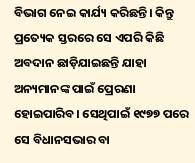ବିଭାଗ ନେଇ କାର୍ଯ୍ୟ କରିଛନ୍ତି। କିନ୍ତୁ ପ୍ରତ୍ୟେକ ସ୍ତରରେ ସେ ଏପରି କିଛି ଅବଦାନ ଛାଡ଼ିଯାଇଛନ୍ତି ଯାହା ଅନ୍ୟମାନଙ୍କ ପାଇଁ ପ୍ରେରଣା ହୋଇପାରିବ। ସେଥିପାଇଁ ୧୯୭୭ ପରେ ସେ ବିଧାନସଭାର ବା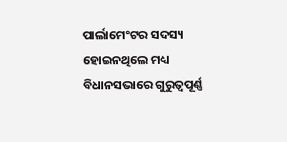ପାର୍ଲାମେଂଟର ସଦସ୍ୟ ହୋଇନଥିଲେ ମଧ୍ୟ ବିଧାନସଭାରେ ଗୁରୁତ୍ୱପୂର୍ଣ୍ଣ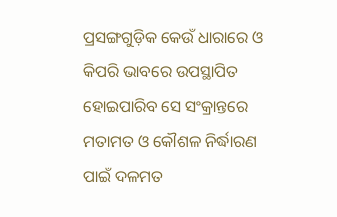ପ୍ରସଙ୍ଗଗୁଡ଼ିକ କେଉଁ ଧାରାରେ ଓ କିପରି ଭାବରେ ଉପସ୍ଥାପିତ ହୋଇପାରିବ ସେ ସଂକ୍ରାନ୍ତରେ ମତାମତ ଓ କୌଶଳ ନିର୍ଦ୍ଧାରଣ ପାଇଁ ଦଳମତ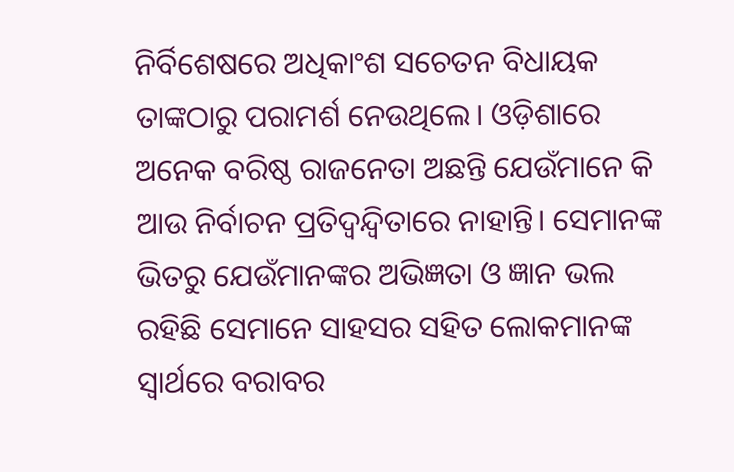ନିର୍ବିଶେଷରେ ଅଧିକାଂଶ ସଚେତନ ବିଧାୟକ ତାଙ୍କଠାରୁ ପରାମର୍ଶ ନେଉଥିଲେ। ଓଡ଼ିଶାରେ ଅନେକ ବରିଷ୍ଠ ରାଜନେତା ଅଛନ୍ତି ଯେଉଁମାନେ କି ଆଉ ନିର୍ବାଚନ ପ୍ରତିଦ୍ୱନ୍ଦ୍ୱିତାରେ ନାହାନ୍ତି। ସେମାନଙ୍କ ଭିତରୁ ଯେଉଁମାନଙ୍କର ଅଭିଜ୍ଞତା ଓ ଜ୍ଞାନ ଭଲ ରହିଛି ସେମାନେ ସାହସର ସହିତ ଲୋକମାନଙ୍କ ସ୍ୱାର୍ଥରେ ବରାବର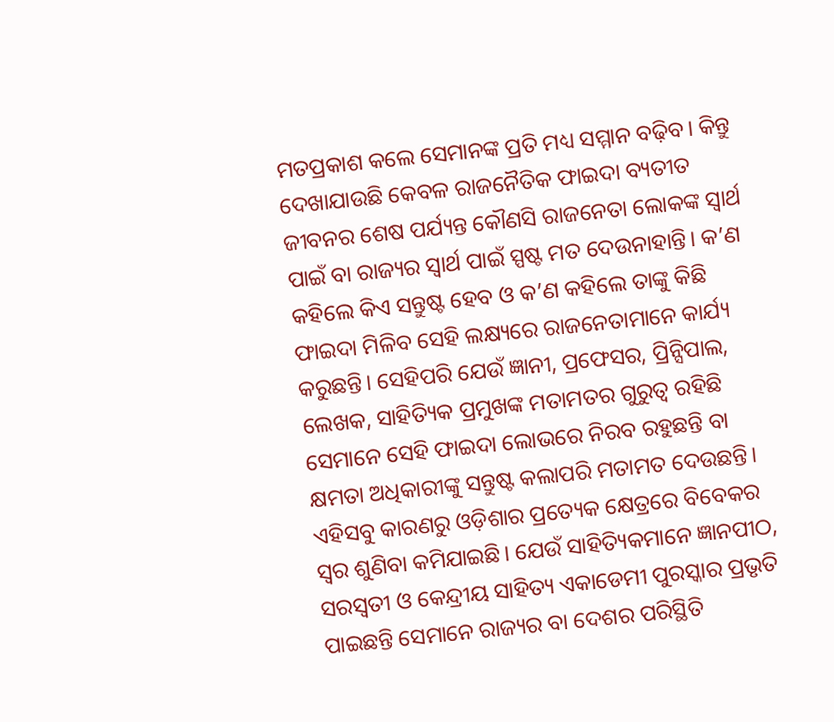ମତପ୍ରକାଶ କଲେ ସେମାନଙ୍କ ପ୍ରତି ମଧ୍ୟ ସମ୍ମାନ ବଢ଼ିବ। କିନ୍ତୁ ଦେଖାଯାଉଛି କେବଳ ରାଜନୈତିକ ଫାଇଦା ବ୍ୟତୀତ ଜୀବନର ଶେଷ ପର୍ଯ୍ୟନ୍ତ କୌଣସି ରାଜନେତା ଲୋକଙ୍କ ସ୍ୱାର୍ଥ ପାଇଁ ବା ରାଜ୍ୟର ସ୍ୱାର୍ଥ ପାଇଁ ସ୍ପଷ୍ଟ ମତ ଦେଉନାହାନ୍ତି। କ’ଣ କହିଲେ କିଏ ସନ୍ତୁଷ୍ଟ ହେବ ଓ କ’ଣ କହିଲେ ତାଙ୍କୁ କିଛି ଫାଇଦା ମିଳିବ ସେହି ଲକ୍ଷ୍ୟରେ ରାଜନେତାମାନେ କାର୍ଯ୍ୟ କରୁଛନ୍ତି। ସେହିପରି ଯେଉଁ ଜ୍ଞାନୀ, ପ୍ରଫେସର, ପ୍ରିନ୍ସିପାଲ, ଲେଖକ, ସାହିତ୍ୟିକ ପ୍ରମୁଖଙ୍କ ମତାମତର ଗୁରୁତ୍ୱ ରହିଛି ସେମାନେ ସେହି ଫାଇଦା ଲୋଭରେ ନିରବ ରହୁଛନ୍ତି ବା କ୍ଷମତା ଅଧିକାରୀଙ୍କୁ ସନ୍ତୁଷ୍ଟ କଲାପରି ମତାମତ ଦେଉଛନ୍ତି। ଏହିସବୁ କାରଣରୁ ଓଡ଼ିଶାର ପ୍ରତ୍ୟେକ କ୍ଷେତ୍ରରେ ବିବେକର ସ୍ୱର ଶୁଣିବା କମିଯାଇଛି। ଯେଉଁ ସାହିତ୍ୟିକମାନେ ଜ୍ଞାନପୀଠ, ସରସ୍ୱତୀ ଓ କେନ୍ଦ୍ରୀୟ ସାହିତ୍ୟ ଏକାଡେମୀ ପୁରସ୍କାର ପ୍ରଭୃତି ପାଇଛନ୍ତି ସେମାନେ ରାଜ୍ୟର ବା ଦେଶର ପରିସ୍ଥିତି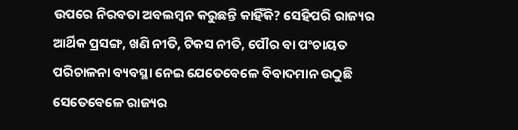ଉପରେ ନିରବତା ଅବଲମ୍ବନ କରୁଛନ୍ତି କାହିଁକି? ସେହିପରି ରାଜ୍ୟର ଆର୍ଥିକ ପ୍ରସଙ୍ଗ, ଖଣି ନୀତି, ଟିକସ ନୀତି, ପୌର ବା ପଂଚାୟତ ପରିଚାଳନା ବ୍ୟବସ୍ଥା ନେଇ ଯେତେବେଳେ ବିବାଦମାନ ଉଠୁଛି ସେତେବେଳେ ରାଜ୍ୟର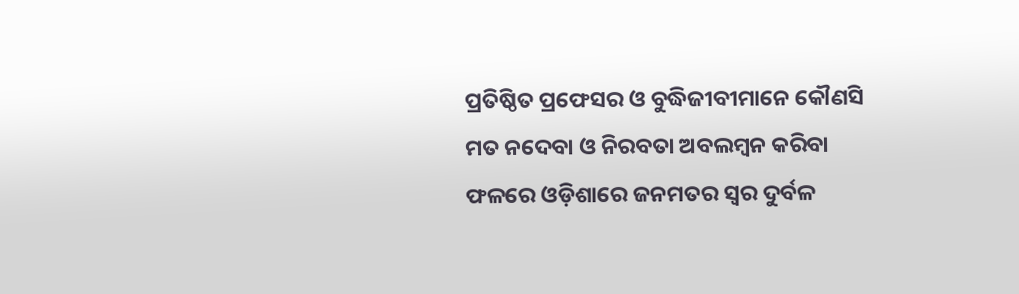ପ୍ରତିଷ୍ଠିତ ପ୍ରଫେସର ଓ ବୁଦ୍ଧିଜୀବୀମାନେ କୌଣସି ମତ ନଦେବା ଓ ନିରବତା ଅବଲମ୍ବନ କରିବା ଫଳରେ ଓଡ଼ିଶାରେ ଜନମତର ସ୍ୱର ଦୁର୍ବଳ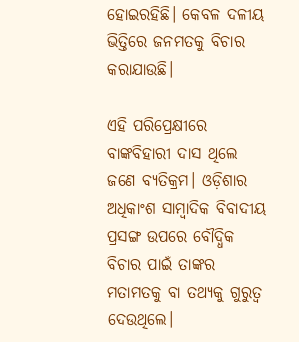ହୋଇରହିଛି। କେବଳ ଦଳୀୟ ଭିତ୍ତିରେ ଜନମତକୁ ବିଚାର କରାଯାଉଛି।

ଏହି ପରିପ୍ରେକ୍ଷୀରେ ବାଙ୍କବିହାରୀ ଦାସ ଥିଲେ ଜଣେ ବ୍ୟତିକ୍ରମ। ଓଡ଼ିଶାର ଅଧିକାଂଶ ସାମ୍ବାଦିକ ବିବାଦୀୟ ପ୍ରସଙ୍ଗ ଉପରେ ବୌଦ୍ଧିକ ବିଚାର ପାଇଁ ତାଙ୍କର ମତାମତକୁ ବା ତଥ୍ୟକୁ ଗୁରୁତ୍ୱ ଦେଉଥିଲେ।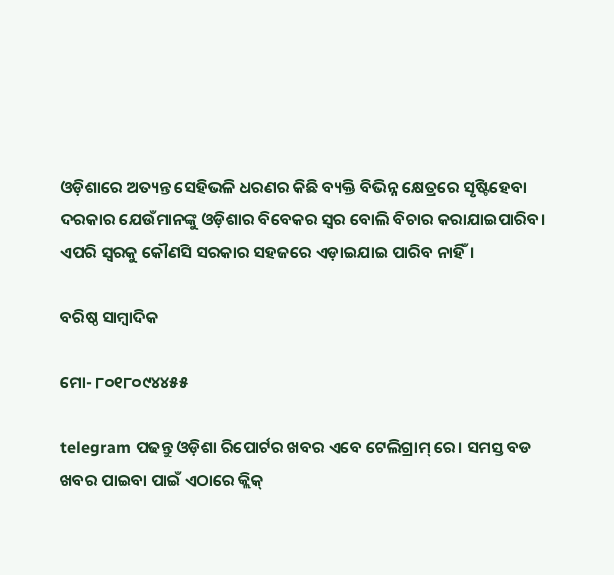ଓଡ଼ିଶାରେ ଅତ୍ୟନ୍ତ ସେହିଭଳି ଧରଣର କିଛି ବ୍ୟକ୍ତି ବିଭିନ୍ନ କ୍ଷେତ୍ରରେ ସୃଷ୍ଟିହେବା ଦରକାର ଯେଉଁମାନଙ୍କୁ ଓଡ଼ିଶାର ବିବେକର ସ୍ୱର ବୋଲି ବିଚାର କରାଯାଇପାରିବ। ଏପରି ସ୍ୱରକୁ କୌଣସି ସରକାର ସହଜରେ ଏଡ଼ାଇଯାଇ ପାରିବ ନାହିଁ।

ବରିଷ୍ଠ ସାମ୍ବାଦିକ

ମୋ- ୮୦୧୮୦୯୪୪୫୫

telegram ପଢନ୍ତୁ ଓଡ଼ିଶା ରିପୋର୍ଟର ଖବର ଏବେ ଟେଲିଗ୍ରାମ୍ ରେ। ସମସ୍ତ ବଡ ଖବର ପାଇବା ପାଇଁ ଏଠାରେ କ୍ଲିକ୍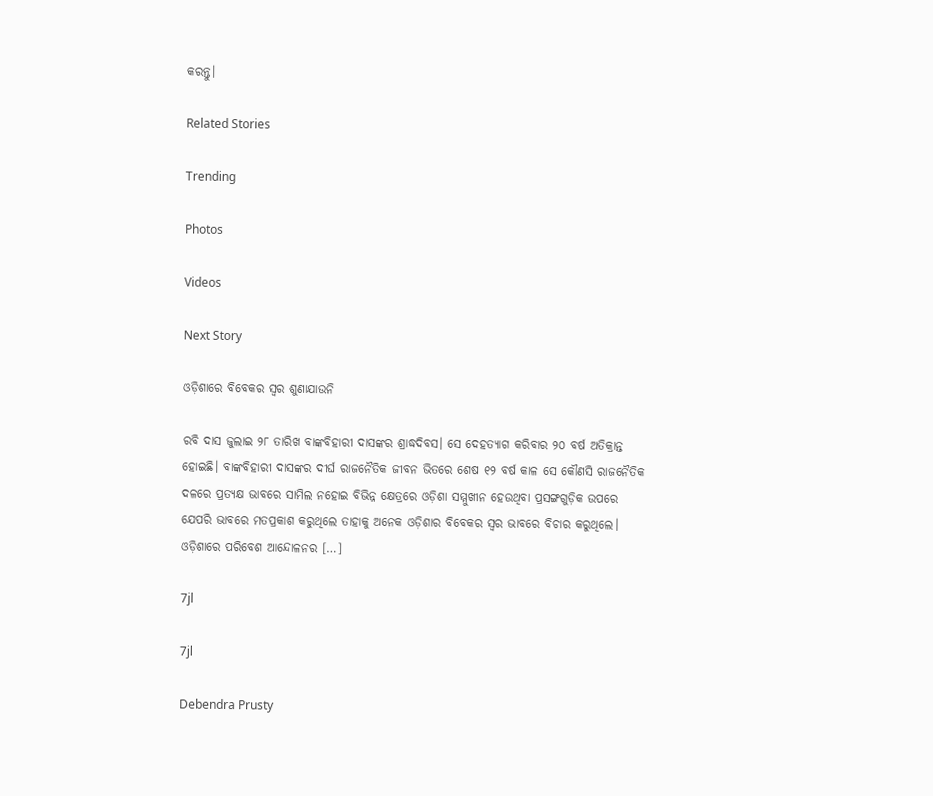କରନ୍ତୁ।

Related Stories

Trending

Photos

Videos

Next Story

ଓଡ଼ିଶାରେ ବିବେକର ସ୍ୱର ଶୁଣାଯାଉନି

ରବି ଦାସ ଜୁଲାଇ ୨୮ ତାରିଖ ବାଙ୍କବିହାରୀ ଦାସଙ୍କର ଶ୍ରାଦ୍ଧଦିବସ। ସେ ଦେହତ୍ୟାଗ କରିବାର ୨୦ ବର୍ଷ ଅତିକ୍ରାନ୍ତ ହୋଇଛି। ବାଙ୍କବିହାରୀ ଦାସଙ୍କର ଦୀର୍ଘ ରାଜନୈତିକ ଜୀବନ ଭିତରେ ଶେଷ ୧୨ ବର୍ଷ କାଳ ସେ କୌଣସି ରାଜନୈତିକ ଦଳରେ ପ୍ରତ୍ୟକ୍ଷ ଭାବରେ ସାମିଲ ନହୋଇ ବିଭିନ୍ନ କ୍ଷେତ୍ରରେ ଓଡ଼ିଶା ସମ୍ମୁଖୀନ ହେଉଥିବା ପ୍ରସଙ୍ଗଗୁଡ଼ିକ ଉପରେ ଯେପରି ଭାବରେ ମତପ୍ରକାଶ କରୁଥିଲେ ତାହାକୁ ଅନେକ ଓଡ଼ିଶାର ବିବେକର ସ୍ୱର ଭାବରେ ବିଚାର କରୁଥିଲେ। ଓଡ଼ିଶାରେ ପରିବେଶ ଆନ୍ଦୋଳନର […]

7jl

7jl

Debendra Prusty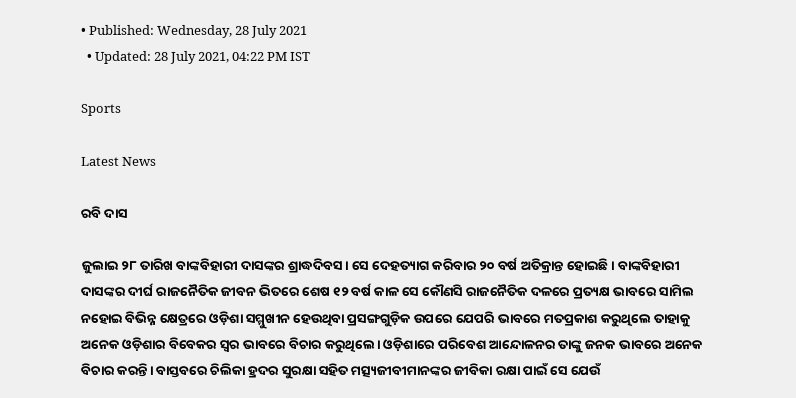• Published: Wednesday, 28 July 2021
  • Updated: 28 July 2021, 04:22 PM IST

Sports

Latest News

ରବି ଦାସ

ଜୁଲାଇ ୨୮ ତାରିଖ ବାଙ୍କବିହାରୀ ଦାସଙ୍କର ଶ୍ରାଦ୍ଧଦିବସ। ସେ ଦେହତ୍ୟାଗ କରିବାର ୨୦ ବର୍ଷ ଅତିକ୍ରାନ୍ତ ହୋଇଛି। ବାଙ୍କବିହାରୀ ଦାସଙ୍କର ଦୀର୍ଘ ରାଜନୈତିକ ଜୀବନ ଭିତରେ ଶେଷ ୧୨ ବର୍ଷ କାଳ ସେ କୌଣସି ରାଜନୈତିକ ଦଳରେ ପ୍ରତ୍ୟକ୍ଷ ଭାବରେ ସାମିଲ ନହୋଇ ବିଭିନ୍ନ କ୍ଷେତ୍ରରେ ଓଡ଼ିଶା ସମ୍ମୁଖୀନ ହେଉଥିବା ପ୍ରସଙ୍ଗଗୁଡ଼ିକ ଉପରେ ଯେପରି ଭାବରେ ମତପ୍ରକାଶ କରୁଥିଲେ ତାହାକୁ ଅନେକ ଓଡ଼ିଶାର ବିବେକର ସ୍ୱର ଭାବରେ ବିଚାର କରୁଥିଲେ। ଓଡ଼ିଶାରେ ପରିବେଶ ଆନ୍ଦୋଳନର ତାଙ୍କୁ ଜନକ ଭାବରେ ଅନେକ ବିଚାର କରନ୍ତି। ବାସ୍ତବରେ ଚିଲିକା ହ୍ରଦର ସୁରକ୍ଷା ସହିତ ମତ୍ସ୍ୟଜୀବୀମାନଙ୍କର ଜୀବିକା ରକ୍ଷା ପାଇଁ ସେ ଯେଉଁ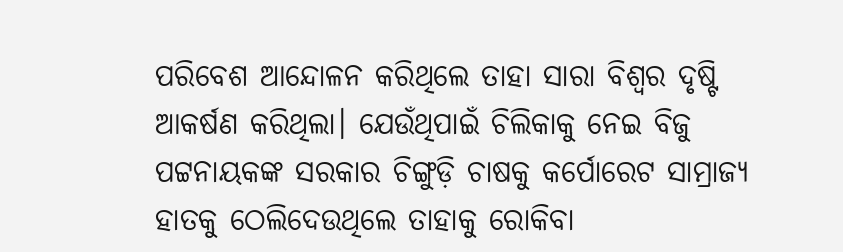ପରିବେଶ ଆନ୍ଦୋଳନ କରିଥିଲେ ତାହା ସାରା ବିଶ୍ୱର ଦୃଷ୍ଟି ଆକର୍ଷଣ କରିଥିଲା। ଯେଉଁଥିପାଇଁ ଚିଲିକାକୁ ନେଇ ବିଜୁ ପଟ୍ଟନାୟକଙ୍କ ସରକାର ଚିଙ୍ଗୁଡ଼ି ଚାଷକୁ କର୍ପୋରେଟ ସାମ୍ରାଜ୍ୟ ହାତକୁ ଠେଲିଦେଉଥିଲେ ତାହାକୁ ରୋକିବା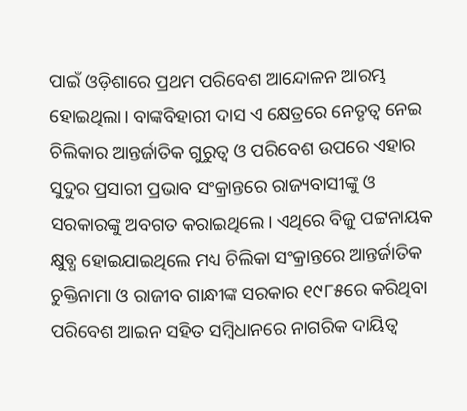ପାଇଁ ଓଡ଼ିଶାରେ ପ୍ରଥମ ପରିବେଶ ଆନ୍ଦୋଳନ ଆରମ୍ଭ ହୋଇଥିଲା। ବାଙ୍କବିହାରୀ ଦାସ ଏ କ୍ଷେତ୍ରରେ ନେତୃତ୍ୱ ନେଇ ଚିଲିକାର ଆନ୍ତର୍ଜାତିକ ଗୁରୁତ୍ୱ ଓ ପରିବେଶ ଉପରେ ଏହାର ସୁଦୁର ପ୍ରସାରୀ ପ୍ରଭାବ ସଂକ୍ରାନ୍ତରେ ରାଜ୍ୟବାସୀଙ୍କୁ ଓ ସରକାରଙ୍କୁ ଅବଗତ କରାଇଥିଲେ। ଏଥିରେ ବିଜୁ ପଟ୍ଟନାୟକ କ୍ଷୁବ୍ଧ ହୋଇଯାଇଥିଲେ ମଧ୍ୟ ଚିଲିକା ସଂକ୍ରାନ୍ତରେ ଆନ୍ତର୍ଜାତିକ ଚୁକ୍ତିନାମା ଓ ରାଜୀବ ଗାନ୍ଧୀଙ୍କ ସରକାର ୧୯୮୫ରେ କରିଥିବା ପରିବେଶ ଆଇନ ସହିତ ସମ୍ବିଧାନରେ ନାଗରିକ ଦାୟିତ୍ୱ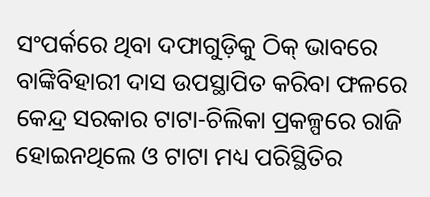ସଂପର୍କରେ ଥିବା ଦଫାଗୁଡ଼ିକୁ ଠିକ୍ ଭାବରେ ବାଙ୍କିବିହାରୀ ଦାସ ଉପସ୍ଥାପିତ କରିବା ଫଳରେ କେନ୍ଦ୍ର ସରକାର ଟାଟା-ଚିଲିକା ପ୍ରକଳ୍ପରେ ରାଜି ହୋଇନଥିଲେ ଓ ଟାଟା ମଧ୍ୟ ପରିସ୍ଥିତିର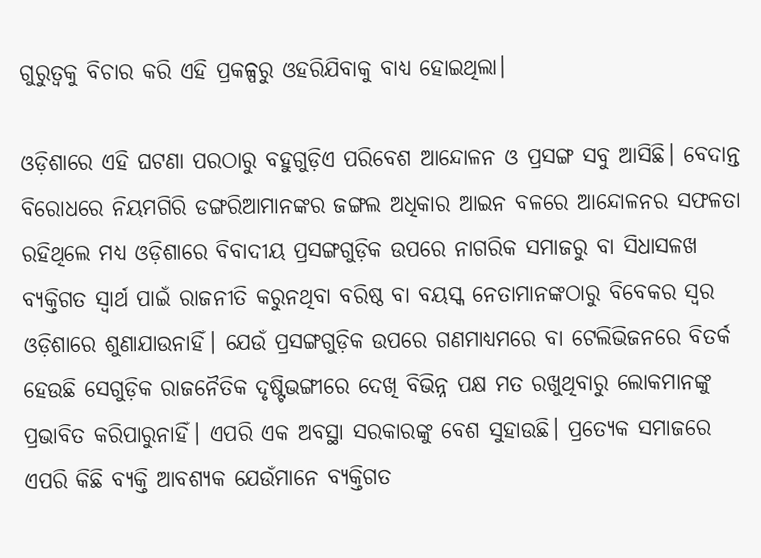ଗୁରୁତ୍ୱକୁ ବିଚାର କରି ଏହି ପ୍ରକଳ୍ପରୁ ଓହରିଯିବାକୁ ବାଧ୍ୟ ହୋଇଥିଲା।

ଓଡ଼ିଶାରେ ଏହି ଘଟଣା ପରଠାରୁ ବହୁଗୁଡ଼ିଏ ପରିବେଶ ଆନ୍ଦୋଳନ ଓ ପ୍ରସଙ୍ଗ ସବୁ ଆସିଛି। ବେଦାନ୍ତ ବିରୋଧରେ ନିୟମଗିରି ଡଙ୍ଗରିଆମାନଙ୍କର ଜଙ୍ଗଲ ଅଧିକାର ଆଇନ ବଳରେ ଆନ୍ଦୋଳନର ସଫଳତା ରହିଥିଲେ ମଧ୍ୟ ଓଡ଼ିଶାରେ ବିବାଦୀୟ ପ୍ରସଙ୍ଗଗୁଡ଼ିକ ଉପରେ ନାଗରିକ ସମାଜରୁ ବା ସିଧାସଳଖ ବ୍ୟକ୍ତିଗତ ସ୍ୱାର୍ଥ ପାଇଁ ରାଜନୀତି କରୁନଥିବା ବରିଷ୍ଠ ବା ବୟସ୍କ ନେତାମାନଙ୍କଠାରୁ ବିବେକର ସ୍ୱର ଓଡ଼ିଶାରେ ଶୁଣାଯାଉନାହିଁ। ଯେଉଁ ପ୍ରସଙ୍ଗଗୁଡ଼ିକ ଉପରେ ଗଣମାଧ୍ୟମରେ ବା ଟେଲିଭିଜନରେ ବିତର୍କ ହେଉଛି ସେଗୁଡ଼ିକ ରାଜନୈତିକ ଦୃଷ୍ଟିଭଙ୍ଗୀରେ ଦେଖି ବିଭିନ୍ନ ପକ୍ଷ ମତ ରଖୁଥିବାରୁ ଲୋକମାନଙ୍କୁ ପ୍ରଭାବିତ କରିପାରୁନାହିଁ। ଏପରି ଏକ ଅବସ୍ଥା ସରକାରଙ୍କୁ ବେଶ ସୁହାଉଛି। ପ୍ରତ୍ୟେକ ସମାଜରେ ଏପରି କିଛି ବ୍ୟକ୍ତି ଆବଶ୍ୟକ ଯେଉଁମାନେ ବ୍ୟକ୍ତିଗତ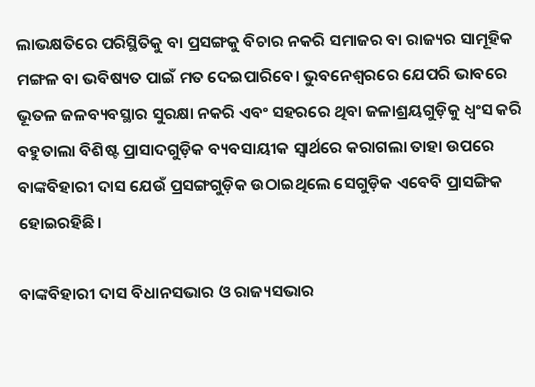ଲାଭକ୍ଷତିରେ ପରିସ୍ଥିତିକୁ ବା ପ୍ରସଙ୍ଗକୁ ବିଚାର ନକରି ସମାଜର ବା ରାଜ୍ୟର ସାମୂହିକ ମଙ୍ଗଳ ବା ଭବିଷ୍ୟତ ପାଇଁ ମତ ଦେଇପାରିବେ। ଭୁବନେଶ୍ୱରରେ ଯେପରି ଭାବରେ ଭୂତଳ ଜଳବ୍ୟବସ୍ଥାର ସୁରକ୍ଷା ନକରି ଏବଂ ସହରରେ ଥିବା ଜଳାଶ୍ରୟଗୁଡ଼ିକୁ ଧ୍ୱଂସ କରି ବହୁତାଲା ବିଶିଷ୍ଟ ପ୍ରାସାଦଗୁଡ଼ିକ ବ୍ୟବସାୟୀକ ସ୍ୱାର୍ଥରେ କରାଗଲା ତାହା ଉପରେ ବାଙ୍କବିହାରୀ ଦାସ ଯେଉଁ ପ୍ରସଙ୍ଗଗୁଡ଼ିକ ଉଠାଇଥିଲେ ସେଗୁଡ଼ିକ ଏବେବି ପ୍ରାସଙ୍ଗିକ ହୋଇରହିଛି।

ବାଙ୍କବିହାରୀ ଦାସ ବିଧାନସଭାର ଓ ରାଜ୍ୟସଭାର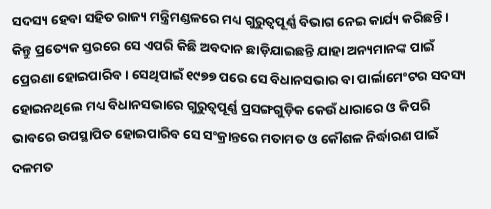ସଦସ୍ୟ ହେବା ସହିତ ରାଜ୍ୟ ମନ୍ତ୍ରିମଣ୍ଡଳରେ ମଧ୍ୟ ଗୁରୁତ୍ୱପୂର୍ଣ୍ଣ ବିଭାଗ ନେଇ କାର୍ଯ୍ୟ କରିଛନ୍ତି। କିନ୍ତୁ ପ୍ରତ୍ୟେକ ସ୍ତରରେ ସେ ଏପରି କିଛି ଅବଦାନ ଛାଡ଼ିଯାଇଛନ୍ତି ଯାହା ଅନ୍ୟମାନଙ୍କ ପାଇଁ ପ୍ରେରଣା ହୋଇପାରିବ। ସେଥିପାଇଁ ୧୯୭୭ ପରେ ସେ ବିଧାନସଭାର ବା ପାର୍ଲାମେଂଟର ସଦସ୍ୟ ହୋଇନଥିଲେ ମଧ୍ୟ ବିଧାନସଭାରେ ଗୁରୁତ୍ୱପୂର୍ଣ୍ଣ ପ୍ରସଙ୍ଗଗୁଡ଼ିକ କେଉଁ ଧାରାରେ ଓ କିପରି ଭାବରେ ଉପସ୍ଥାପିତ ହୋଇପାରିବ ସେ ସଂକ୍ରାନ୍ତରେ ମତାମତ ଓ କୌଶଳ ନିର୍ଦ୍ଧାରଣ ପାଇଁ ଦଳମତ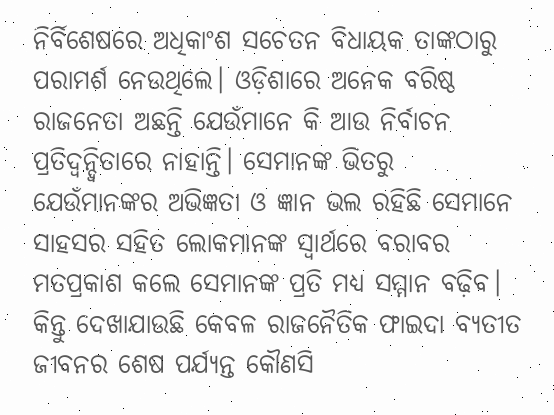ନିର୍ବିଶେଷରେ ଅଧିକାଂଶ ସଚେତନ ବିଧାୟକ ତାଙ୍କଠାରୁ ପରାମର୍ଶ ନେଉଥିଲେ। ଓଡ଼ିଶାରେ ଅନେକ ବରିଷ୍ଠ ରାଜନେତା ଅଛନ୍ତି ଯେଉଁମାନେ କି ଆଉ ନିର୍ବାଚନ ପ୍ରତିଦ୍ୱନ୍ଦ୍ୱିତାରେ ନାହାନ୍ତି। ସେମାନଙ୍କ ଭିତରୁ ଯେଉଁମାନଙ୍କର ଅଭିଜ୍ଞତା ଓ ଜ୍ଞାନ ଭଲ ରହିଛି ସେମାନେ ସାହସର ସହିତ ଲୋକମାନଙ୍କ ସ୍ୱାର୍ଥରେ ବରାବର ମତପ୍ରକାଶ କଲେ ସେମାନଙ୍କ ପ୍ରତି ମଧ୍ୟ ସମ୍ମାନ ବଢ଼ିବ। କିନ୍ତୁ ଦେଖାଯାଉଛି କେବଳ ରାଜନୈତିକ ଫାଇଦା ବ୍ୟତୀତ ଜୀବନର ଶେଷ ପର୍ଯ୍ୟନ୍ତ କୌଣସି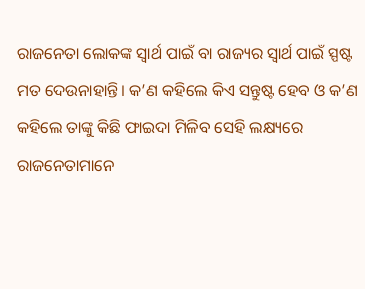ରାଜନେତା ଲୋକଙ୍କ ସ୍ୱାର୍ଥ ପାଇଁ ବା ରାଜ୍ୟର ସ୍ୱାର୍ଥ ପାଇଁ ସ୍ପଷ୍ଟ ମତ ଦେଉନାହାନ୍ତି। କ’ଣ କହିଲେ କିଏ ସନ୍ତୁଷ୍ଟ ହେବ ଓ କ’ଣ କହିଲେ ତାଙ୍କୁ କିଛି ଫାଇଦା ମିଳିବ ସେହି ଲକ୍ଷ୍ୟରେ ରାଜନେତାମାନେ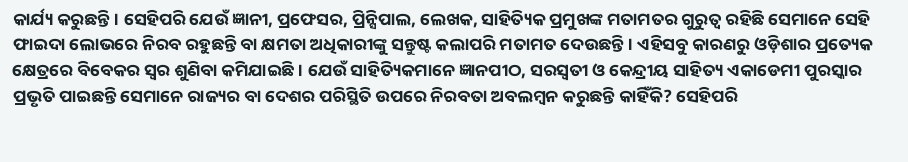କାର୍ଯ୍ୟ କରୁଛନ୍ତି। ସେହିପରି ଯେଉଁ ଜ୍ଞାନୀ, ପ୍ରଫେସର, ପ୍ରିନ୍ସିପାଲ, ଲେଖକ, ସାହିତ୍ୟିକ ପ୍ରମୁଖଙ୍କ ମତାମତର ଗୁରୁତ୍ୱ ରହିଛି ସେମାନେ ସେହି ଫାଇଦା ଲୋଭରେ ନିରବ ରହୁଛନ୍ତି ବା କ୍ଷମତା ଅଧିକାରୀଙ୍କୁ ସନ୍ତୁଷ୍ଟ କଲାପରି ମତାମତ ଦେଉଛନ୍ତି। ଏହିସବୁ କାରଣରୁ ଓଡ଼ିଶାର ପ୍ରତ୍ୟେକ କ୍ଷେତ୍ରରେ ବିବେକର ସ୍ୱର ଶୁଣିବା କମିଯାଇଛି। ଯେଉଁ ସାହିତ୍ୟିକମାନେ ଜ୍ଞାନପୀଠ, ସରସ୍ୱତୀ ଓ କେନ୍ଦ୍ରୀୟ ସାହିତ୍ୟ ଏକାଡେମୀ ପୁରସ୍କାର ପ୍ରଭୃତି ପାଇଛନ୍ତି ସେମାନେ ରାଜ୍ୟର ବା ଦେଶର ପରିସ୍ଥିତି ଉପରେ ନିରବତା ଅବଲମ୍ବନ କରୁଛନ୍ତି କାହିଁକି? ସେହିପରି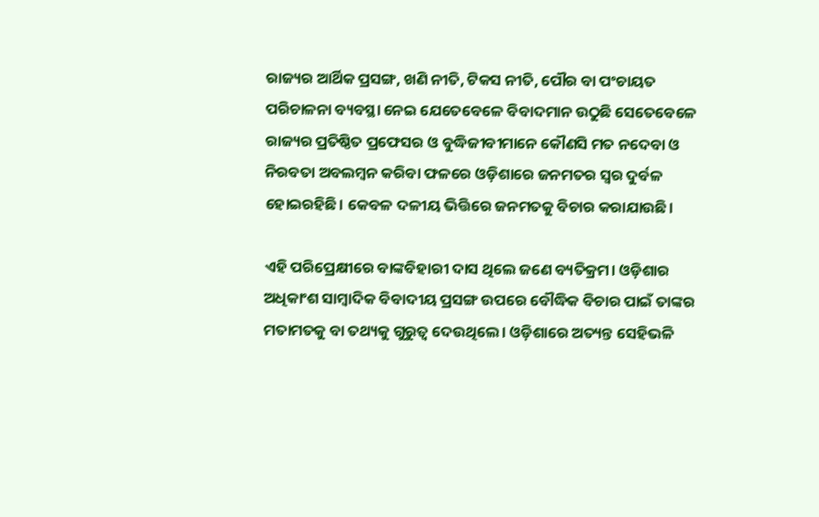ରାଜ୍ୟର ଆର୍ଥିକ ପ୍ରସଙ୍ଗ, ଖଣି ନୀତି, ଟିକସ ନୀତି, ପୌର ବା ପଂଚାୟତ ପରିଚାଳନା ବ୍ୟବସ୍ଥା ନେଇ ଯେତେବେଳେ ବିବାଦମାନ ଉଠୁଛି ସେତେବେଳେ ରାଜ୍ୟର ପ୍ରତିଷ୍ଠିତ ପ୍ରଫେସର ଓ ବୁଦ୍ଧିଜୀବୀମାନେ କୌଣସି ମତ ନଦେବା ଓ ନିରବତା ଅବଲମ୍ବନ କରିବା ଫଳରେ ଓଡ଼ିଶାରେ ଜନମତର ସ୍ୱର ଦୁର୍ବଳ ହୋଇରହିଛି। କେବଳ ଦଳୀୟ ଭିତ୍ତିରେ ଜନମତକୁ ବିଚାର କରାଯାଉଛି।

ଏହି ପରିପ୍ରେକ୍ଷୀରେ ବାଙ୍କବିହାରୀ ଦାସ ଥିଲେ ଜଣେ ବ୍ୟତିକ୍ରମ। ଓଡ଼ିଶାର ଅଧିକାଂଶ ସାମ୍ବାଦିକ ବିବାଦୀୟ ପ୍ରସଙ୍ଗ ଉପରେ ବୌଦ୍ଧିକ ବିଚାର ପାଇଁ ତାଙ୍କର ମତାମତକୁ ବା ତଥ୍ୟକୁ ଗୁରୁତ୍ୱ ଦେଉଥିଲେ। ଓଡ଼ିଶାରେ ଅତ୍ୟନ୍ତ ସେହିଭଳି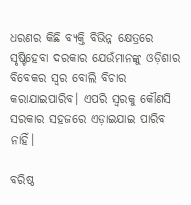ଧରଣର କିଛି ବ୍ୟକ୍ତି ବିଭିନ୍ନ କ୍ଷେତ୍ରରେ ସୃଷ୍ଟିହେବା ଦରକାର ଯେଉଁମାନଙ୍କୁ ଓଡ଼ିଶାର ବିବେକର ସ୍ୱର ବୋଲି ବିଚାର କରାଯାଇପାରିବ। ଏପରି ସ୍ୱରକୁ କୌଣସି ସରକାର ସହଜରେ ଏଡ଼ାଇଯାଇ ପାରିବ ନାହିଁ।

ବରିଷ୍ଠ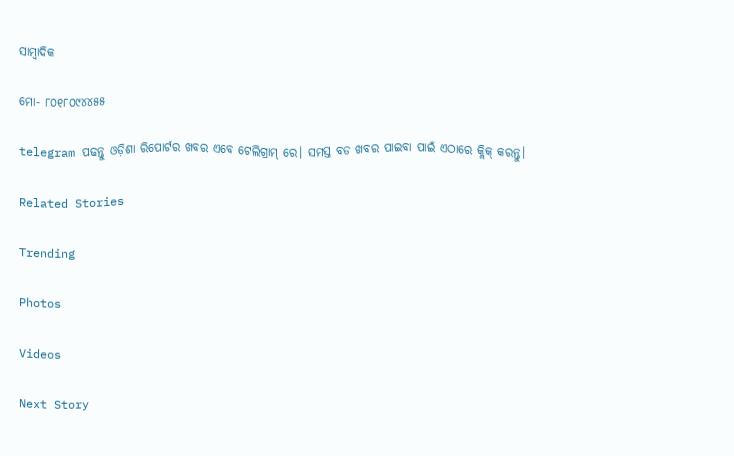ସାମ୍ବାଦିକ

ମୋ- ୮୦୧୮୦୯୪୪୫୫

telegram ପଢନ୍ତୁ ଓଡ଼ିଶା ରିପୋର୍ଟର ଖବର ଏବେ ଟେଲିଗ୍ରାମ୍ ରେ। ସମସ୍ତ ବଡ ଖବର ପାଇବା ପାଇଁ ଏଠାରେ କ୍ଲିକ୍ କରନ୍ତୁ।

Related Stories

Trending

Photos

Videos

Next Story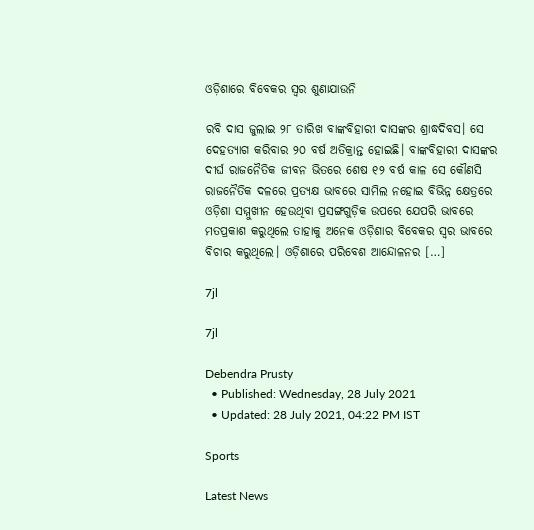ଓଡ଼ିଶାରେ ବିବେକର ସ୍ୱର ଶୁଣାଯାଉନି

ରବି ଦାସ ଜୁଲାଇ ୨୮ ତାରିଖ ବାଙ୍କବିହାରୀ ଦାସଙ୍କର ଶ୍ରାଦ୍ଧଦିବସ। ସେ ଦେହତ୍ୟାଗ କରିବାର ୨୦ ବର୍ଷ ଅତିକ୍ରାନ୍ତ ହୋଇଛି। ବାଙ୍କବିହାରୀ ଦାସଙ୍କର ଦୀର୍ଘ ରାଜନୈତିକ ଜୀବନ ଭିତରେ ଶେଷ ୧୨ ବର୍ଷ କାଳ ସେ କୌଣସି ରାଜନୈତିକ ଦଳରେ ପ୍ରତ୍ୟକ୍ଷ ଭାବରେ ସାମିଲ ନହୋଇ ବିଭିନ୍ନ କ୍ଷେତ୍ରରେ ଓଡ଼ିଶା ସମ୍ମୁଖୀନ ହେଉଥିବା ପ୍ରସଙ୍ଗଗୁଡ଼ିକ ଉପରେ ଯେପରି ଭାବରେ ମତପ୍ରକାଶ କରୁଥିଲେ ତାହାକୁ ଅନେକ ଓଡ଼ିଶାର ବିବେକର ସ୍ୱର ଭାବରେ ବିଚାର କରୁଥିଲେ। ଓଡ଼ିଶାରେ ପରିବେଶ ଆନ୍ଦୋଳନର […]

7jl

7jl

Debendra Prusty
  • Published: Wednesday, 28 July 2021
  • Updated: 28 July 2021, 04:22 PM IST

Sports

Latest News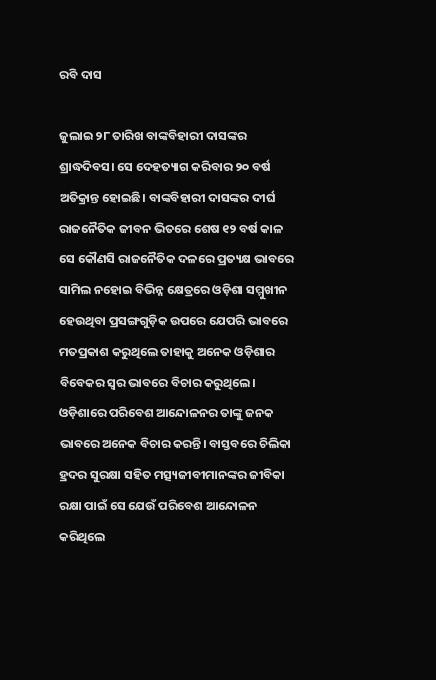ରବି ଦାସ

ଜୁଲାଇ ୨୮ ତାରିଖ ବାଙ୍କବିହାରୀ ଦାସଙ୍କର ଶ୍ରାଦ୍ଧଦିବସ। ସେ ଦେହତ୍ୟାଗ କରିବାର ୨୦ ବର୍ଷ ଅତିକ୍ରାନ୍ତ ହୋଇଛି। ବାଙ୍କବିହାରୀ ଦାସଙ୍କର ଦୀର୍ଘ ରାଜନୈତିକ ଜୀବନ ଭିତରେ ଶେଷ ୧୨ ବର୍ଷ କାଳ ସେ କୌଣସି ରାଜନୈତିକ ଦଳରେ ପ୍ରତ୍ୟକ୍ଷ ଭାବରେ ସାମିଲ ନହୋଇ ବିଭିନ୍ନ କ୍ଷେତ୍ରରେ ଓଡ଼ିଶା ସମ୍ମୁଖୀନ ହେଉଥିବା ପ୍ରସଙ୍ଗଗୁଡ଼ିକ ଉପରେ ଯେପରି ଭାବରେ ମତପ୍ରକାଶ କରୁଥିଲେ ତାହାକୁ ଅନେକ ଓଡ଼ିଶାର ବିବେକର ସ୍ୱର ଭାବରେ ବିଚାର କରୁଥିଲେ। ଓଡ଼ିଶାରେ ପରିବେଶ ଆନ୍ଦୋଳନର ତାଙ୍କୁ ଜନକ ଭାବରେ ଅନେକ ବିଚାର କରନ୍ତି। ବାସ୍ତବରେ ଚିଲିକା ହ୍ରଦର ସୁରକ୍ଷା ସହିତ ମତ୍ସ୍ୟଜୀବୀମାନଙ୍କର ଜୀବିକା ରକ୍ଷା ପାଇଁ ସେ ଯେଉଁ ପରିବେଶ ଆନ୍ଦୋଳନ କରିଥିଲେ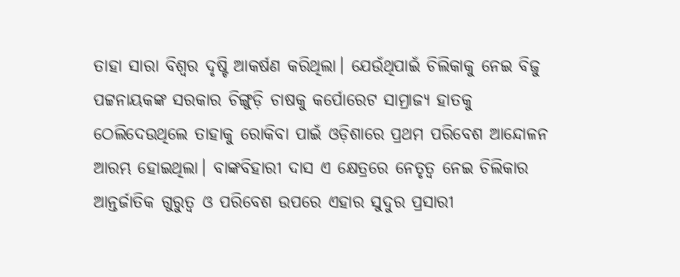ତାହା ସାରା ବିଶ୍ୱର ଦୃଷ୍ଟି ଆକର୍ଷଣ କରିଥିଲା। ଯେଉଁଥିପାଇଁ ଚିଲିକାକୁ ନେଇ ବିଜୁ ପଟ୍ଟନାୟକଙ୍କ ସରକାର ଚିଙ୍ଗୁଡ଼ି ଚାଷକୁ କର୍ପୋରେଟ ସାମ୍ରାଜ୍ୟ ହାତକୁ ଠେଲିଦେଉଥିଲେ ତାହାକୁ ରୋକିବା ପାଇଁ ଓଡ଼ିଶାରେ ପ୍ରଥମ ପରିବେଶ ଆନ୍ଦୋଳନ ଆରମ୍ଭ ହୋଇଥିଲା। ବାଙ୍କବିହାରୀ ଦାସ ଏ କ୍ଷେତ୍ରରେ ନେତୃତ୍ୱ ନେଇ ଚିଲିକାର ଆନ୍ତର୍ଜାତିକ ଗୁରୁତ୍ୱ ଓ ପରିବେଶ ଉପରେ ଏହାର ସୁଦୁର ପ୍ରସାରୀ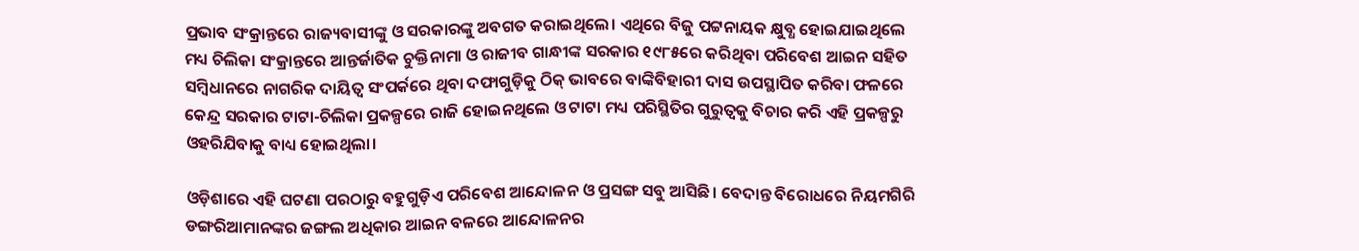ପ୍ରଭାବ ସଂକ୍ରାନ୍ତରେ ରାଜ୍ୟବାସୀଙ୍କୁ ଓ ସରକାରଙ୍କୁ ଅବଗତ କରାଇଥିଲେ। ଏଥିରେ ବିଜୁ ପଟ୍ଟନାୟକ କ୍ଷୁବ୍ଧ ହୋଇଯାଇଥିଲେ ମଧ୍ୟ ଚିଲିକା ସଂକ୍ରାନ୍ତରେ ଆନ୍ତର୍ଜାତିକ ଚୁକ୍ତିନାମା ଓ ରାଜୀବ ଗାନ୍ଧୀଙ୍କ ସରକାର ୧୯୮୫ରେ କରିଥିବା ପରିବେଶ ଆଇନ ସହିତ ସମ୍ବିଧାନରେ ନାଗରିକ ଦାୟିତ୍ୱ ସଂପର୍କରେ ଥିବା ଦଫାଗୁଡ଼ିକୁ ଠିକ୍ ଭାବରେ ବାଙ୍କିବିହାରୀ ଦାସ ଉପସ୍ଥାପିତ କରିବା ଫଳରେ କେନ୍ଦ୍ର ସରକାର ଟାଟା-ଚିଲିକା ପ୍ରକଳ୍ପରେ ରାଜି ହୋଇନଥିଲେ ଓ ଟାଟା ମଧ୍ୟ ପରିସ୍ଥିତିର ଗୁରୁତ୍ୱକୁ ବିଚାର କରି ଏହି ପ୍ରକଳ୍ପରୁ ଓହରିଯିବାକୁ ବାଧ୍ୟ ହୋଇଥିଲା।

ଓଡ଼ିଶାରେ ଏହି ଘଟଣା ପରଠାରୁ ବହୁଗୁଡ଼ିଏ ପରିବେଶ ଆନ୍ଦୋଳନ ଓ ପ୍ରସଙ୍ଗ ସବୁ ଆସିଛି। ବେଦାନ୍ତ ବିରୋଧରେ ନିୟମଗିରି ଡଙ୍ଗରିଆମାନଙ୍କର ଜଙ୍ଗଲ ଅଧିକାର ଆଇନ ବଳରେ ଆନ୍ଦୋଳନର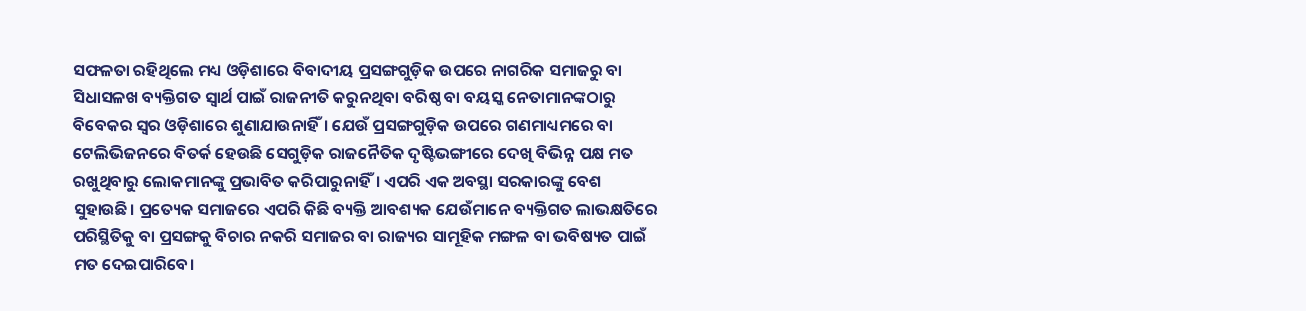ସଫଳତା ରହିଥିଲେ ମଧ୍ୟ ଓଡ଼ିଶାରେ ବିବାଦୀୟ ପ୍ରସଙ୍ଗଗୁଡ଼ିକ ଉପରେ ନାଗରିକ ସମାଜରୁ ବା ସିଧାସଳଖ ବ୍ୟକ୍ତିଗତ ସ୍ୱାର୍ଥ ପାଇଁ ରାଜନୀତି କରୁନଥିବା ବରିଷ୍ଠ ବା ବୟସ୍କ ନେତାମାନଙ୍କଠାରୁ ବିବେକର ସ୍ୱର ଓଡ଼ିଶାରେ ଶୁଣାଯାଉନାହିଁ। ଯେଉଁ ପ୍ରସଙ୍ଗଗୁଡ଼ିକ ଉପରେ ଗଣମାଧ୍ୟମରେ ବା ଟେଲିଭିଜନରେ ବିତର୍କ ହେଉଛି ସେଗୁଡ଼ିକ ରାଜନୈତିକ ଦୃଷ୍ଟିଭଙ୍ଗୀରେ ଦେଖି ବିଭିନ୍ନ ପକ୍ଷ ମତ ରଖୁଥିବାରୁ ଲୋକମାନଙ୍କୁ ପ୍ରଭାବିତ କରିପାରୁନାହିଁ। ଏପରି ଏକ ଅବସ୍ଥା ସରକାରଙ୍କୁ ବେଶ ସୁହାଉଛି। ପ୍ରତ୍ୟେକ ସମାଜରେ ଏପରି କିଛି ବ୍ୟକ୍ତି ଆବଶ୍ୟକ ଯେଉଁମାନେ ବ୍ୟକ୍ତିଗତ ଲାଭକ୍ଷତିରେ ପରିସ୍ଥିତିକୁ ବା ପ୍ରସଙ୍ଗକୁ ବିଚାର ନକରି ସମାଜର ବା ରାଜ୍ୟର ସାମୂହିକ ମଙ୍ଗଳ ବା ଭବିଷ୍ୟତ ପାଇଁ ମତ ଦେଇପାରିବେ।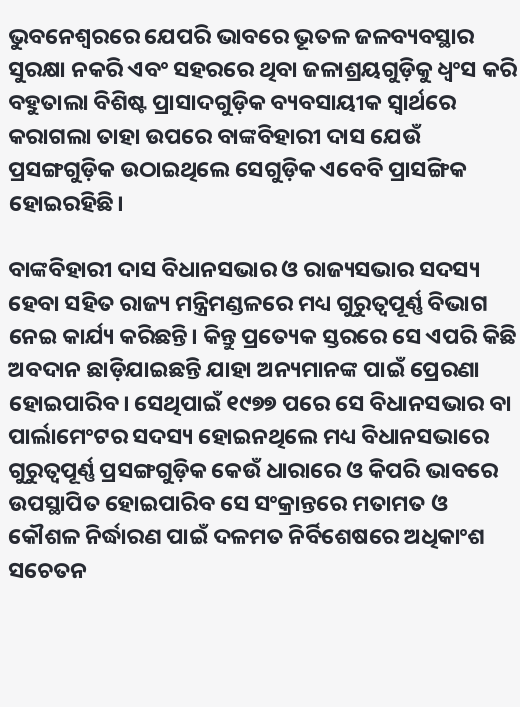ଭୁବନେଶ୍ୱରରେ ଯେପରି ଭାବରେ ଭୂତଳ ଜଳବ୍ୟବସ୍ଥାର ସୁରକ୍ଷା ନକରି ଏବଂ ସହରରେ ଥିବା ଜଳାଶ୍ରୟଗୁଡ଼ିକୁ ଧ୍ୱଂସ କରି ବହୁତାଲା ବିଶିଷ୍ଟ ପ୍ରାସାଦଗୁଡ଼ିକ ବ୍ୟବସାୟୀକ ସ୍ୱାର୍ଥରେ କରାଗଲା ତାହା ଉପରେ ବାଙ୍କବିହାରୀ ଦାସ ଯେଉଁ ପ୍ରସଙ୍ଗଗୁଡ଼ିକ ଉଠାଇଥିଲେ ସେଗୁଡ଼ିକ ଏବେବି ପ୍ରାସଙ୍ଗିକ ହୋଇରହିଛି।

ବାଙ୍କବିହାରୀ ଦାସ ବିଧାନସଭାର ଓ ରାଜ୍ୟସଭାର ସଦସ୍ୟ ହେବା ସହିତ ରାଜ୍ୟ ମନ୍ତ୍ରିମଣ୍ଡଳରେ ମଧ୍ୟ ଗୁରୁତ୍ୱପୂର୍ଣ୍ଣ ବିଭାଗ ନେଇ କାର୍ଯ୍ୟ କରିଛନ୍ତି। କିନ୍ତୁ ପ୍ରତ୍ୟେକ ସ୍ତରରେ ସେ ଏପରି କିଛି ଅବଦାନ ଛାଡ଼ିଯାଇଛନ୍ତି ଯାହା ଅନ୍ୟମାନଙ୍କ ପାଇଁ ପ୍ରେରଣା ହୋଇପାରିବ। ସେଥିପାଇଁ ୧୯୭୭ ପରେ ସେ ବିଧାନସଭାର ବା ପାର୍ଲାମେଂଟର ସଦସ୍ୟ ହୋଇନଥିଲେ ମଧ୍ୟ ବିଧାନସଭାରେ ଗୁରୁତ୍ୱପୂର୍ଣ୍ଣ ପ୍ରସଙ୍ଗଗୁଡ଼ିକ କେଉଁ ଧାରାରେ ଓ କିପରି ଭାବରେ ଉପସ୍ଥାପିତ ହୋଇପାରିବ ସେ ସଂକ୍ରାନ୍ତରେ ମତାମତ ଓ କୌଶଳ ନିର୍ଦ୍ଧାରଣ ପାଇଁ ଦଳମତ ନିର୍ବିଶେଷରେ ଅଧିକାଂଶ ସଚେତନ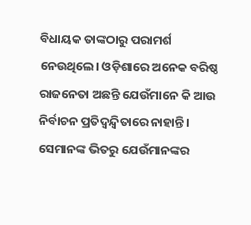ବିଧାୟକ ତାଙ୍କଠାରୁ ପରାମର୍ଶ ନେଉଥିଲେ। ଓଡ଼ିଶାରେ ଅନେକ ବରିଷ୍ଠ ରାଜନେତା ଅଛନ୍ତି ଯେଉଁମାନେ କି ଆଉ ନିର୍ବାଚନ ପ୍ରତିଦ୍ୱନ୍ଦ୍ୱିତାରେ ନାହାନ୍ତି। ସେମାନଙ୍କ ଭିତରୁ ଯେଉଁମାନଙ୍କର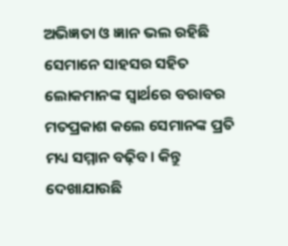ଅଭିଜ୍ଞତା ଓ ଜ୍ଞାନ ଭଲ ରହିଛି ସେମାନେ ସାହସର ସହିତ ଲୋକମାନଙ୍କ ସ୍ୱାର୍ଥରେ ବରାବର ମତପ୍ରକାଶ କଲେ ସେମାନଙ୍କ ପ୍ରତି ମଧ୍ୟ ସମ୍ମାନ ବଢ଼ିବ। କିନ୍ତୁ ଦେଖାଯାଉଛି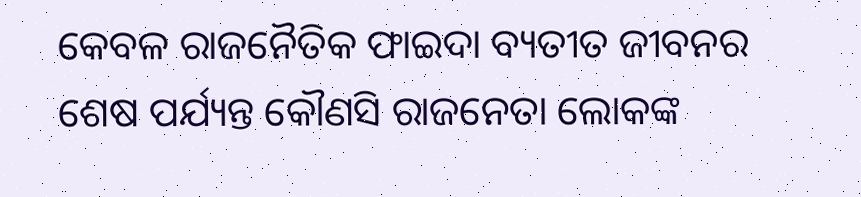କେବଳ ରାଜନୈତିକ ଫାଇଦା ବ୍ୟତୀତ ଜୀବନର ଶେଷ ପର୍ଯ୍ୟନ୍ତ କୌଣସି ରାଜନେତା ଲୋକଙ୍କ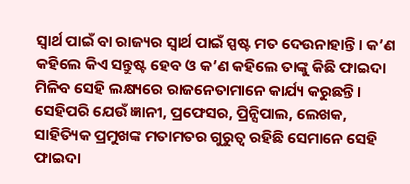ସ୍ୱାର୍ଥ ପାଇଁ ବା ରାଜ୍ୟର ସ୍ୱାର୍ଥ ପାଇଁ ସ୍ପଷ୍ଟ ମତ ଦେଉନାହାନ୍ତି। କ’ଣ କହିଲେ କିଏ ସନ୍ତୁଷ୍ଟ ହେବ ଓ କ’ଣ କହିଲେ ତାଙ୍କୁ କିଛି ଫାଇଦା ମିଳିବ ସେହି ଲକ୍ଷ୍ୟରେ ରାଜନେତାମାନେ କାର୍ଯ୍ୟ କରୁଛନ୍ତି। ସେହିପରି ଯେଉଁ ଜ୍ଞାନୀ, ପ୍ରଫେସର, ପ୍ରିନ୍ସିପାଲ, ଲେଖକ, ସାହିତ୍ୟିକ ପ୍ରମୁଖଙ୍କ ମତାମତର ଗୁରୁତ୍ୱ ରହିଛି ସେମାନେ ସେହି ଫାଇଦା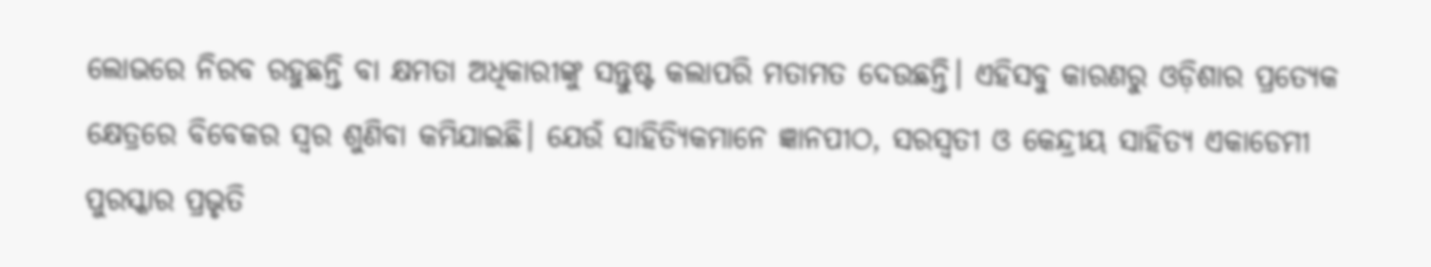ଲୋଭରେ ନିରବ ରହୁଛନ୍ତି ବା କ୍ଷମତା ଅଧିକାରୀଙ୍କୁ ସନ୍ତୁଷ୍ଟ କଲାପରି ମତାମତ ଦେଉଛନ୍ତି। ଏହିସବୁ କାରଣରୁ ଓଡ଼ିଶାର ପ୍ରତ୍ୟେକ କ୍ଷେତ୍ରରେ ବିବେକର ସ୍ୱର ଶୁଣିବା କମିଯାଇଛି। ଯେଉଁ ସାହିତ୍ୟିକମାନେ ଜ୍ଞାନପୀଠ, ସରସ୍ୱତୀ ଓ କେନ୍ଦ୍ରୀୟ ସାହିତ୍ୟ ଏକାଡେମୀ ପୁରସ୍କାର ପ୍ରଭୃତି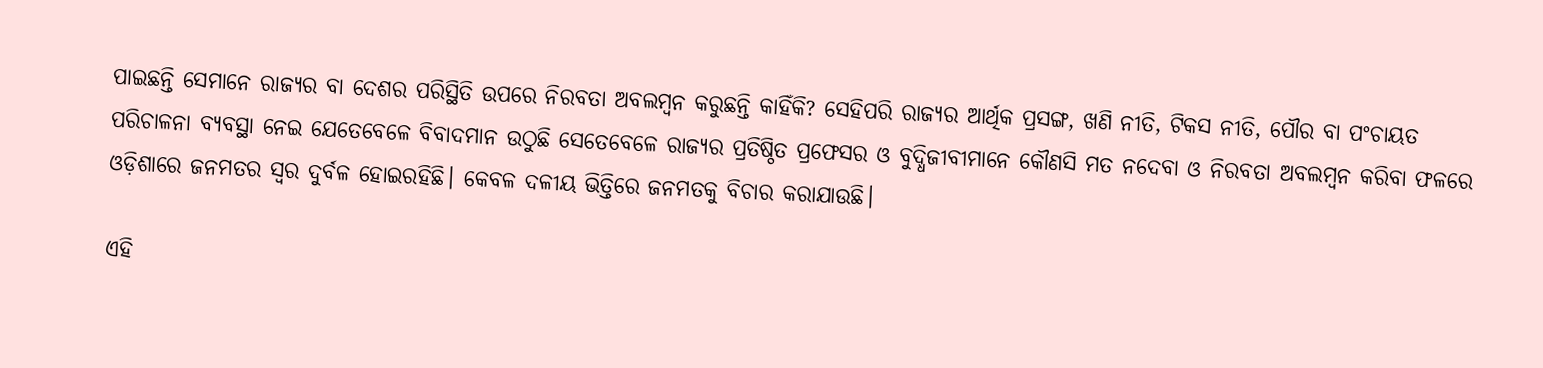ପାଇଛନ୍ତି ସେମାନେ ରାଜ୍ୟର ବା ଦେଶର ପରିସ୍ଥିତି ଉପରେ ନିରବତା ଅବଲମ୍ବନ କରୁଛନ୍ତି କାହିଁକି? ସେହିପରି ରାଜ୍ୟର ଆର୍ଥିକ ପ୍ରସଙ୍ଗ, ଖଣି ନୀତି, ଟିକସ ନୀତି, ପୌର ବା ପଂଚାୟତ ପରିଚାଳନା ବ୍ୟବସ୍ଥା ନେଇ ଯେତେବେଳେ ବିବାଦମାନ ଉଠୁଛି ସେତେବେଳେ ରାଜ୍ୟର ପ୍ରତିଷ୍ଠିତ ପ୍ରଫେସର ଓ ବୁଦ୍ଧିଜୀବୀମାନେ କୌଣସି ମତ ନଦେବା ଓ ନିରବତା ଅବଲମ୍ବନ କରିବା ଫଳରେ ଓଡ଼ିଶାରେ ଜନମତର ସ୍ୱର ଦୁର୍ବଳ ହୋଇରହିଛି। କେବଳ ଦଳୀୟ ଭିତ୍ତିରେ ଜନମତକୁ ବିଚାର କରାଯାଉଛି।

ଏହି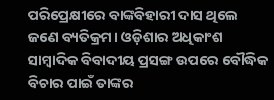ପରିପ୍ରେକ୍ଷୀରେ ବାଙ୍କବିହାରୀ ଦାସ ଥିଲେ ଜଣେ ବ୍ୟତିକ୍ରମ। ଓଡ଼ିଶାର ଅଧିକାଂଶ ସାମ୍ବାଦିକ ବିବାଦୀୟ ପ୍ରସଙ୍ଗ ଉପରେ ବୌଦ୍ଧିକ ବିଚାର ପାଇଁ ତାଙ୍କର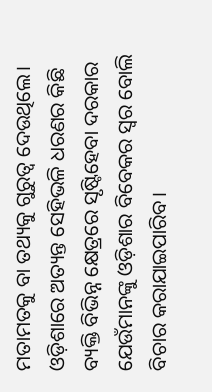ମତାମତକୁ ବା ତଥ୍ୟକୁ ଗୁରୁତ୍ୱ ଦେଉଥିଲେ। ଓଡ଼ିଶାରେ ଅତ୍ୟନ୍ତ ସେହିଭଳି ଧରଣର କିଛି ବ୍ୟକ୍ତି ବିଭିନ୍ନ କ୍ଷେତ୍ରରେ ସୃଷ୍ଟିହେବା ଦରକାର ଯେଉଁମାନଙ୍କୁ ଓଡ଼ିଶାର ବିବେକର ସ୍ୱର ବୋଲି ବିଚାର କରାଯାଇପାରିବ।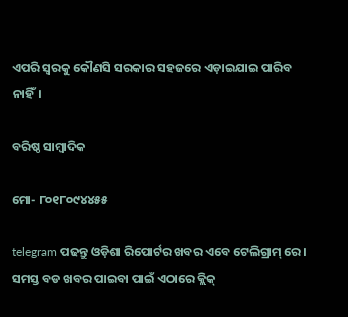ଏପରି ସ୍ୱରକୁ କୌଣସି ସରକାର ସହଜରେ ଏଡ଼ାଇଯାଇ ପାରିବ ନାହିଁ।

ବରିଷ୍ଠ ସାମ୍ବାଦିକ

ମୋ- ୮୦୧୮୦୯୪୪୫୫

telegram ପଢନ୍ତୁ ଓଡ଼ିଶା ରିପୋର୍ଟର ଖବର ଏବେ ଟେଲିଗ୍ରାମ୍ ରେ। ସମସ୍ତ ବଡ ଖବର ପାଇବା ପାଇଁ ଏଠାରେ କ୍ଲିକ୍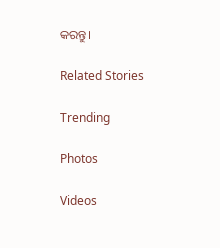କରନ୍ତୁ।

Related Stories

Trending

Photos

Videos